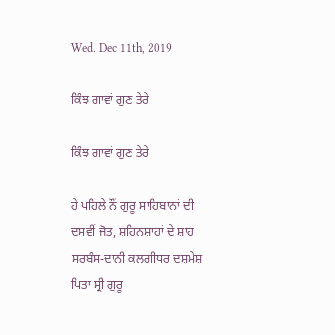Wed. Dec 11th, 2019

ਕਿੰਝ ਗਾਵਾਂ ਗੁਣ ਤੇਰੇ

ਕਿੰਝ ਗਾਵਾਂ ਗੁਣ ਤੇਰੇ

ਹੇ ਪਹਿਲੇ ਨੌਂ ਗੁਰੂ ਸਾਹਿਬਾਨਾਂ ਦੀ ਦਸਵੀਂ ਜੋਤ, ਸ਼ਹਿਨਸ਼ਾਹਾਂ ਦੇ ਸ਼ਾਹ ਸਰਬੰਸ-ਦਾਨੀ ਕਲਗੀਧਰ ਦਸ਼ਮੇਸ਼ ਪਿਤਾ ਸ੍ਰੀ ਗੁਰੂ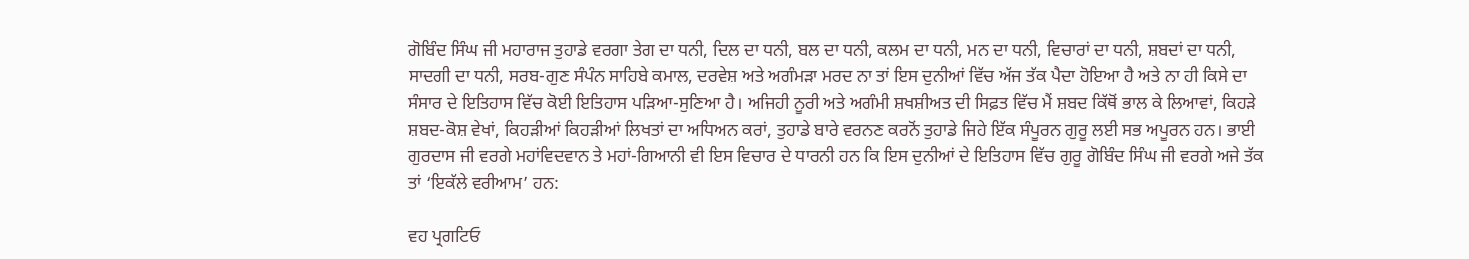ਗੋਬਿੰਦ ਸਿੰਘ ਜੀ ਮਹਾਰਾਜ ਤੁਹਾਡੇ ਵਰਗਾ ਤੇਗ ਦਾ ਧਨੀ, ਦਿਲ ਦਾ ਧਨੀ, ਬਲ ਦਾ ਧਨੀ, ਕਲਮ ਦਾ ਧਨੀ, ਮਨ ਦਾ ਧਨੀ, ਵਿਚਾਰਾਂ ਦਾ ਧਨੀ, ਸ਼ਬਦਾਂ ਦਾ ਧਨੀ, ਸਾਦਗੀ ਦਾ ਧਨੀ, ਸਰਬ-ਗੁਣ ਸੰਪੰਨ ਸਾਹਿਬੇ ਕਮਾਲ, ਦਰਵੇਸ਼ ਅਤੇ ਅਗੰਮੜਾ ਮਰਦ ਨਾ ਤਾਂ ਇਸ ਦੁਨੀਆਂ ਵਿੱਚ ਅੱਜ ਤੱਕ ਪੈਦਾ ਹੋਇਆ ਹੈ ਅਤੇ ਨਾ ਹੀ ਕਿਸੇ ਦਾ ਸੰਸਾਰ ਦੇ ਇਤਿਹਾਸ ਵਿੱਚ ਕੋਈ ਇਤਿਹਾਸ ਪੜਿਆ-ਸੁਣਿਆ ਹੈ। ਅਜਿਹੀ ਨੂਰੀ ਅਤੇ ਅਗੰਮੀ ਸ਼ਖਸ਼ੀਅਤ ਦੀ ਸਿਫ਼ਤ ਵਿੱਚ ਮੈਂ ਸ਼ਬਦ ਕਿੱਥੋਂ ਭਾਲ ਕੇ ਲਿਆਵਾਂ, ਕਿਹੜੇ ਸ਼ਬਦ-ਕੋਸ਼ ਵੇਖਾਂ, ਕਿਹੜੀਆਂ ਕਿਹੜੀਆਂ ਲਿਖਤਾਂ ਦਾ ਅਧਿਅਨ ਕਰਾਂ, ਤੁਹਾਡੇ ਬਾਰੇ ਵਰਨਣ ਕਰਨੋਂ ਤੁਹਾਡੇ ਜਿਹੇ ਇੱਕ ਸੰਪੂਰਨ ਗੁਰੂ ਲਈ ਸਭ ਅਪੂਰਨ ਹਨ। ਭਾਈ ਗੁਰਦਾਸ ਜੀ ਵਰਗੇ ਮਹਾਂਵਿਦਵਾਨ ਤੇ ਮਹਾਂ-ਗਿਆਨੀ ਵੀ ਇਸ ਵਿਚਾਰ ਦੇ ਧਾਰਨੀ ਹਨ ਕਿ ਇਸ ਦੁਨੀਆਂ ਦੇ ਇਤਿਹਾਸ ਵਿੱਚ ਗੁਰੂ ਗੋਬਿੰਦ ਸਿੰਘ ਜੀ ਵਰਗੇ ਅਜੇ ਤੱਕ ਤਾਂ ‘ਇਕੱਲੇ ਵਰੀਆਮ’ ਹਨ:

ਵਹ ਪ੍ਰਗਟਿਓ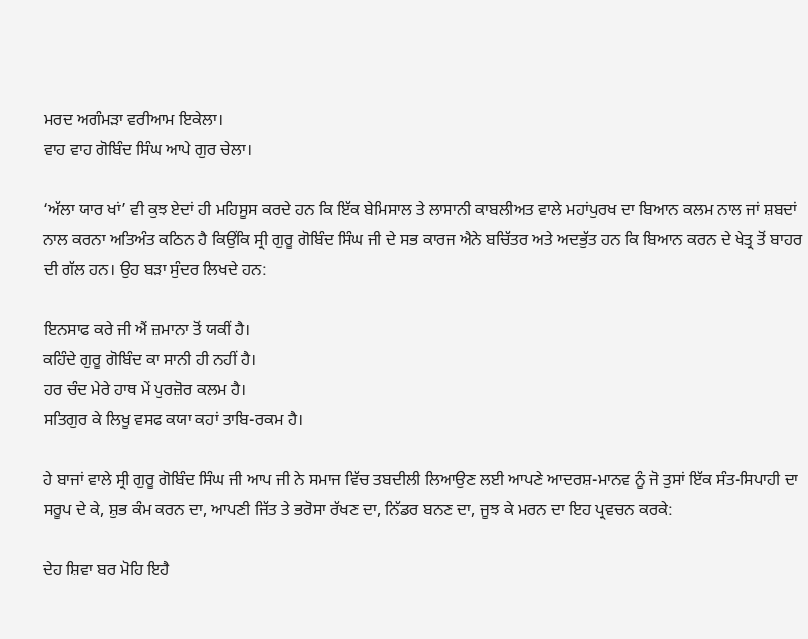ਮਰਦ ਅਗੰਮੜਾ ਵਰੀਆਮ ਇਕੇਲਾ।
ਵਾਹ ਵਾਹ ਗੋਬਿੰਦ ਸਿੰਘ ਆਪੇ ਗੁਰ ਚੇਲਾ।

‘ਅੱਲਾ ਯਾਰ ਖਾਂ’ ਵੀ ਕੁਝ ਏਦਾਂ ਹੀ ਮਹਿਸੂਸ ਕਰਦੇ ਹਨ ਕਿ ਇੱਕ ਬੇਮਿਸਾਲ ਤੇ ਲਾਸਾਨੀ ਕਾਬਲੀਅਤ ਵਾਲੇ ਮਹਾਂਪੁਰਖ ਦਾ ਬਿਆਨ ਕਲਮ ਨਾਲ ਜਾਂ ਸ਼ਬਦਾਂ ਨਾਲ ਕਰਨਾ ਅਤਿਅੰਤ ਕਠਿਨ ਹੈ ਕਿਉਂਕਿ ਸ੍ਰੀ ਗੁਰੂ ਗੋਬਿੰਦ ਸਿੰਘ ਜੀ ਦੇ ਸਭ ਕਾਰਜ ਐਨੇ ਬਚਿੱਤਰ ਅਤੇ ਅਦਭੁੱਤ ਹਨ ਕਿ ਬਿਆਨ ਕਰਨ ਦੇ ਖੇਤ੍ਰ ਤੋਂ ਬਾਹਰ ਦੀ ਗੱਲ ਹਨ। ਉਹ ਬੜਾ ਸੁੰਦਰ ਲਿਖਦੇ ਹਨ:

ਇਨਸਾਫ ਕਰੇ ਜੀ ਐਂ ਜ਼ਮਾਨਾ ਤੋਂ ਯਕੀਂ ਹੈ।
ਕਹਿੰਦੇ ਗੁਰੂ ਗੋਬਿੰਦ ਕਾ ਸਾਨੀ ਹੀ ਨਹੀਂ ਹੈ।
ਹਰ ਚੰਦ ਮੇਰੇ ਹਾਥ ਮੇਂ ਪੁਰਜ਼ੋਰ ਕਲਮ ਹੈ।
ਸਤਿਗੁਰ ਕੇ ਲਿਖੂ ਵਸਫ ਕਯਾ ਕਹਾਂ ਤਾਬਿ-ਰਕਮ ਹੈ।

ਹੇ ਬਾਜਾਂ ਵਾਲੇ ਸ੍ਰੀ ਗੁਰੂ ਗੋਬਿੰਦ ਸਿੰਘ ਜੀ ਆਪ ਜੀ ਨੇ ਸਮਾਜ ਵਿੱਚ ਤਬਦੀਲੀ ਲਿਆਉਣ ਲਈ ਆਪਣੇ ਆਦਰਸ਼-ਮਾਨਵ ਨੂੰ ਜੋ ਤੁਸਾਂ ਇੱਕ ਸੰਤ-ਸਿਪਾਹੀ ਦਾ ਸਰੂਪ ਦੇ ਕੇ, ਸ਼ੁਭ ਕੰਮ ਕਰਨ ਦਾ, ਆਪਣੀ ਜਿੱਤ ਤੇ ਭਰੋਸਾ ਰੱਖਣ ਦਾ, ਨਿੱਡਰ ਬਨਣ ਦਾ, ਜੂਝ ਕੇ ਮਰਨ ਦਾ ਇਹ ਪ੍ਰਵਚਨ ਕਰਕੇ:

ਦੇਹ ਸ਼ਿਵਾ ਬਰ ਮੋਹਿ ਇਹੈ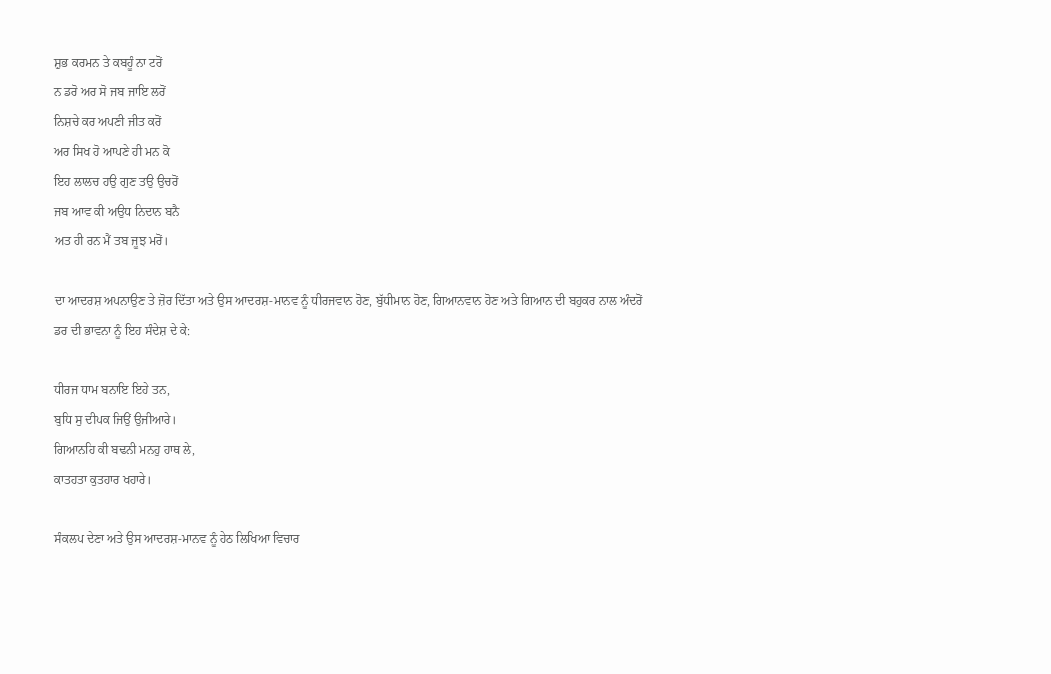ਸ਼ੁਭ ਕਰਮਨ ਤੇ ਕਬਹੂੰ ਨਾ ਟਰੋਂ
ਨ ਡਰੋ ਅਰ ਸੋ ਜਬ ਜਾਇ ਲਰੋਂ
ਨਿਸ਼ਚੇ ਕਰ ਅਪਣੀ ਜੀਤ ਕਰੋਂ
ਅਰ ਸਿਖ ਹੋ ਆਪਣੇ ਹੀ ਮਨ ਕੋ
ਇਹ ਲਾਲਚ ਹਉ ਗੁਣ ਤਉ ਉਚਰੋਂ
ਜਬ ਆਵ ਕੀ ਅਉਧ ਨਿਦਾਨ ਬਨੈ
ਅਤ ਹੀ ਰਨ ਮੈਂ ਤਬ ਜੂਝ ਮਰੋਂ।

ਦਾ ਆਦਰਸ਼ ਅਪਨਾਉਣ ਤੇ ਜ਼ੋਰ ਦਿੱਤਾ ਅਤੇ ਉਸ ਆਦਰਸ਼-ਮਾਨਵ ਨੂੰ ਧੀਰਜਵਾਨ ਹੋਣ, ਬੁੱਧੀਮਾਨ ਹੋਣ, ਗਿਆਨਵਾਨ ਹੋਣ ਅਤੇ ਗਿਆਨ ਦੀ ਬਹੁਕਰ ਨਾਲ ਅੰਦਰੋਂ ਡਰ ਦੀ ਭਾਵਨਾ ਨੂੰ ਇਹ ਸੰਦੇਸ਼ ਦੇ ਕੇ:

ਧੀਰਜ ਧਾਮ ਬਨਾਇ ਇਹੇ ਤਨ,
ਬੁਧਿ ਸੁ ਦੀਪਕ ਜਿਉਂ ਉਜੀਆਰੇ।
ਗਿਆਨਹਿ ਕੀ ਬਢਨੀ ਮਨਹੁ ਹਾਥ ਲੇ,
ਕਾਤਹਤਾ ਕੁਤਹਾਰ ਖਹਾਰੇ।

ਸੰਕਲਪ ਦੇਣਾ ਅਤੇ ਉਸ ਆਦਰਸ਼-ਮਾਨਵ ਨੂੰ ਹੇਠ ਲਿਖਿਆ ਵਿਚਾਰ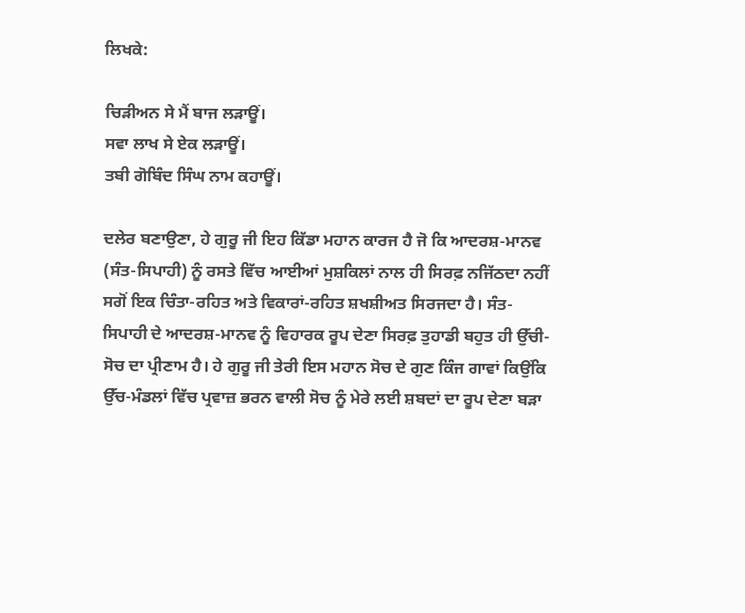ਲਿਖਕੇ:

ਚਿੜੀਅਨ ਸੇ ਮੈਂ ਬਾਜ ਲੜਾਊਂ।
ਸਵਾ ਲਾਖ ਸੇ ਏਕ ਲੜਾਊਂ।
ਤਬੀ ਗੋਬਿੰਦ ਸਿੰਘ ਨਾਮ ਕਹਾਊਂ।

ਦਲੇਰ ਬਣਾਉਣਾ, ਹੇ ਗੁਰੂ ਜੀ ਇਹ ਕਿੱਡਾ ਮਹਾਨ ਕਾਰਜ ਹੈ ਜੋ ਕਿ ਆਦਰਸ਼-ਮਾਨਵ (ਸੰਤ-ਸਿਪਾਹੀ) ਨੂੰ ਰਸਤੇ ਵਿੱਚ ਆਈਆਂ ਮੁਸ਼ਕਿਲਾਂ ਨਾਲ ਹੀ ਸਿਰਫ਼ ਨਜਿੱਠਦਾ ਨਹੀਂ ਸਗੋਂ ਇਕ ਚਿੰਤਾ-ਰਹਿਤ ਅਤੇ ਵਿਕਾਰਾਂ-ਰਹਿਤ ਸ਼ਖਸ਼ੀਅਤ ਸਿਰਜਦਾ ਹੈ। ਸੰਤ-ਸਿਪਾਹੀ ਦੇ ਆਦਰਸ਼-ਮਾਨਵ ਨੂੰ ਵਿਹਾਰਕ ਰੂਪ ਦੇਣਾ ਸਿਰਫ਼ ਤੁਹਾਡੀ ਬਹੁਤ ਹੀ ਉੱਚੀ-ਸੋਚ ਦਾ ਪ੍ਰੀਣਾਮ ਹੈ। ਹੇ ਗੁਰੂ ਜੀ ਤੇਰੀ ਇਸ ਮਹਾਨ ਸੋਚ ਦੇ ਗੁਣ ਕਿੰਜ ਗਾਵਾਂ ਕਿਉਂਕਿ ਉੱਚ-ਮੰਡਲਾਂ ਵਿੱਚ ਪ੍ਰਵਾਜ਼ ਭਰਨ ਵਾਲੀ ਸੋਚ ਨੂੰ ਮੇਰੇ ਲਈ ਸ਼ਬਦਾਂ ਦਾ ਰੂਪ ਦੇਣਾ ਬੜਾ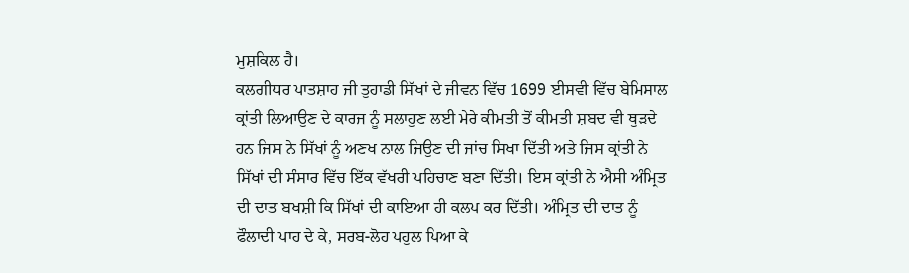ਮੁਸ਼ਕਿਲ ਹੈ।
ਕਲਗੀਧਰ ਪਾਤਸ਼ਾਹ ਜੀ ਤੁਹਾਡੀ ਸਿੱਖਾਂ ਦੇ ਜੀਵਨ ਵਿੱਚ 1699 ਈਸਵੀ ਵਿੱਚ ਬੇਮਿਸਾਲ ਕ੍ਰਾਂਤੀ ਲਿਆਉਣ ਦੇ ਕਾਰਜ ਨੂੰ ਸਲਾਹੁਣ ਲਈ ਮੇਰੇ ਕੀਮਤੀ ਤੋਂ ਕੀਮਤੀ ਸ਼ਬਦ ਵੀ ਥੁੜਦੇ ਹਨ ਜਿਸ ਨੇ ਸਿੱਖਾਂ ਨੂੰ ਅਣਖ ਨਾਲ ਜਿਉਣ ਦੀ ਜਾਂਚ ਸਿਖਾ ਦਿੱਤੀ ਅਤੇ ਜਿਸ ਕ੍ਰਾਂਤੀ ਨੇ ਸਿੱਖਾਂ ਦੀ ਸੰਸਾਰ ਵਿੱਚ ਇੱਕ ਵੱਖਰੀ ਪਹਿਚਾਣ ਬਣਾ ਦਿੱਤੀ। ਇਸ ਕ੍ਰਾਂਤੀ ਨੇ ਐਸੀ ਅੰਮ੍ਰਿਤ ਦੀ ਦਾਤ ਬਖਸ਼ੀ ਕਿ ਸਿੱਖਾਂ ਦੀ ਕਾਇਆ ਹੀ ਕਲਪ ਕਰ ਦਿੱਤੀ। ਅੰਮ੍ਰਿਤ ਦੀ ਦਾਤ ਨੂੰ ਫੌਲਾਦੀ ਪਾਹ ਦੇ ਕੇ, ਸਰਬ-ਲੋਹ ਪਹੁਲ ਪਿਆ ਕੇ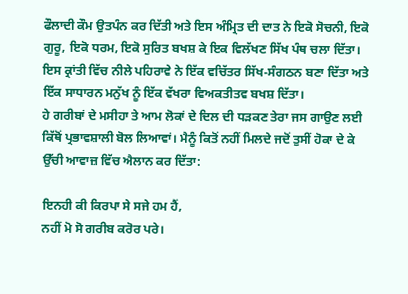ਫੌਲਾਦੀ ਕੌਮ ਉਤਪੰਨ ਕਰ ਦਿੱਤੀ ਅਤੇ ਇਸ ਅੰਮ੍ਰਿਤ ਦੀ ਦਾਤ ਨੇ ਇਕੋ ਸੋਚਨੀ, ਇਕੋ ਗੁਰੂ, ਇਕੋ ਧਰਮ, ਇਕੋ ਸੁਰਿਤ ਬਖਸ਼ ਕੇ ਇਕ ਵਿਲੱਖਣ ਸਿੱਖ ਪੰਥ ਚਲਾ ਦਿੱਤਾ। ਇਸ ਕ੍ਰਾਂਤੀ ਵਿੱਚ ਨੀਲੇ ਪਹਿਰਾਵੇ ਨੇ ਇੱਕ ਵਚਿੱਤਰ ਸਿੱਖ-ਸੰਗਠਨ ਬਣਾ ਦਿੱਤਾ ਅਤੇ ਇੱਕ ਸਾਧਾਰਨ ਮਨੁੱਖ ਨੂੰ ਇੱਕ ਵੱਖਰਾ ਵਿਅਕਤੀਤਵ ਬਖਸ਼ ਦਿੱਤਾ।
ਹੇ ਗਰੀਬਾਂ ਦੇ ਮਸੀਹਾ ਤੇ ਆਮ ਲੋਕਾਂ ਦੇ ਦਿਲ ਦੀ ਧੜਕਣ ਤੇਰਾ ਜਸ ਗਾਉਣ ਲਈ ਕਿੱਥੋਂ ਪ੍ਰਭਾਵਸ਼ਾਲੀ ਬੋਲ ਲਿਆਵਾਂ। ਮੈਨੂੰ ਕਿਤੋਂ ਨਹੀਂ ਮਿਲਦੇ ਜਦੋਂ ਤੁਸੀਂ ਹੋਕਾ ਦੇ ਕੇ ਉੱਚੀ ਆਵਾਜ਼ ਵਿੱਚ ਐਲਾਨ ਕਰ ਦਿੱਤਾ:

ਇਨਹੀ ਕੀ ਕਿਰਪਾ ਸੇ ਸਜੇ ਹਮ ਹੈਂ,
ਨਹੀਂ ਮੋ ਸੋ ਗਰੀਬ ਕਰੋਰ ਪਰੇ।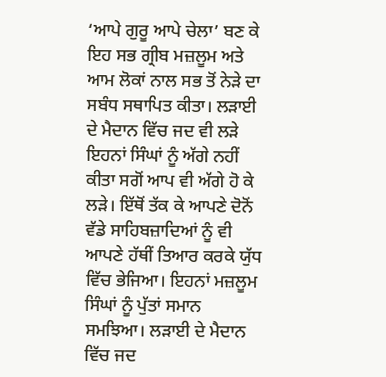‘ਆਪੇ ਗੁਰੂ ਆਪੇ ਚੇਲਾ’ ਬਣ ਕੇ ਇਹ ਸਭ ਗ੍ਰੀਬ ਮਜ਼ਲੂਮ ਅਤੇ ਆਮ ਲੋਕਾਂ ਨਾਲ ਸਭ ਤੋਂ ਨੇੜੇ ਦਾ ਸਬੰਧ ਸਥਾਪਿਤ ਕੀਤਾ। ਲੜਾਈ ਦੇ ਮੈਦਾਨ ਵਿੱਚ ਜਦ ਵੀ ਲੜੇ ਇਹਨਾਂ ਸਿੰਘਾਂ ਨੂੰ ਅੱਗੇ ਨਹੀਂ ਕੀਤਾ ਸਗੋਂ ਆਪ ਵੀ ਅੱਗੇ ਹੋ ਕੇ ਲੜੇ। ਇੱਥੋਂ ਤੱਕ ਕੇ ਆਪਣੇ ਦੋਨੋਂ ਵੱਡੇ ਸਾਹਿਬਜ਼ਾਦਿਆਂ ਨੂੰ ਵੀ ਆਪਣੇ ਹੱਥੀਂ ਤਿਆਰ ਕਰਕੇ ਯੁੱਧ ਵਿੱਚ ਭੇਜਿਆ। ਇਹਨਾਂ ਮਜ਼ਲੂਮ ਸਿੰਘਾਂ ਨੂੰ ਪੁੱਤਾਂ ਸਮਾਨ ਸਮਝਿਆ। ਲੜਾਈ ਦੇ ਮੈਦਾਨ ਵਿੱਚ ਜਦ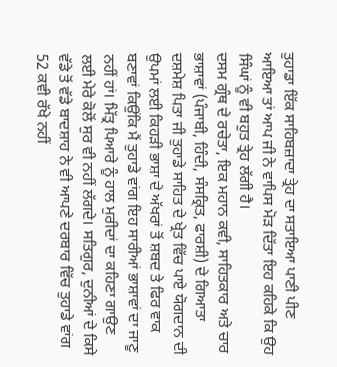ਤੁਹਾਡਾ ਇੱਕ ਸਾਹਿਬਜ਼ਾਦਾ ਤ੍ਰੇਹ ਦਾ ਸਤਾਇਆ ਪਾਣੀ ਪੀਣ ਆਇਆ ਤਾਂ ਆਪ ਜੀ ਨੇ ਵਾਪਿਸ ਮੋੜ ਦਿੱਤਾ ਇਹ ਕਹਿਕੇ ਕਿ ਉਹ ਸਿੰਘਾਂ ਨੂੰ ਵੀ ਬਹੁਤ ਤ੍ਰੇਹ ਲੱਗੀ ਹੈ।
ਦਸਮ ਗ੍ਰੰਥ ਦੇ ਰਚੇਤਾ, ਇਕ ਮਹਾਨ ਕਵੀ, ਸਾਹਿਤਕਾਰ ਅਤੇ ਚਾਰ ਭਾਸ਼ਾਵਾਂ (ਪੰਜਾਬੀ, ਹਿੰਦੀ, ਸੰਸਕ੍ਰਿਤ, ਫਾਰਸ਼ੀ) ਦੇ ਗਿਆਤਾ ਦਸ਼ਮੇਸ਼ ਪਿਤਾ ਜੀ ਤੁਹਾਡੇ ਸਾਹਿਤ ਦੇ ਖ੍ਰੇਤ ਵਿੱਚ ਪਾਏ ਯੋਗਦਾਨ ਦੀ ਉਪਮਾਂ ਲਈ ਕਿਹੜੀ ਭਾਸ਼ਾ ਦੇ ਅੱਖਰਾਂ ਤੋਂ ਸ਼ਬਦ ਤੇ ਫਿਰ ਵਾਕ ਬਣਾਵਾਂ ਕਿਉਂਕਿ ਮੈਂ ਤੁਹਾਡੇ ਵਾਂਗ ਇਹ ਸਾਰੀਆਂ ਭਾਸ਼ਾਵਾਂ ਦਾ ਜਾਣੂ ਨਹੀਂ ਹਾਂ। ਮਿੱਤ੍ਰ ਪਿਆਰੇ ਨੂੰ ਹਾਲ ਮੁਰੀਦਾਂ ਦਾ ਕਹਿਣਾ ਗਾਉਣ ਲਈ ਮੇਰੇ ਕੋਲੋਂ ਸੁਰ ਵੀ ਨਹੀਂ ਲੱਗਦੇ। ਸਤਿਗੁਰ, ਦੁਨੀਆਂ ਦੇ ਕਿਸੇ ਵੱਡੇ ਤੋਂ ਵੱਡੇ ਬਾਦਸ਼ਾਹ ਨੇ ਵੀ ਆਪਣੇ ਦਰਬਾਰ ਵਿੱਚ ਤੁਹਾਡੇ ਵਾਂਗ 52 ਕਵੀ ਰੱਖੇ ਨਹੀਂ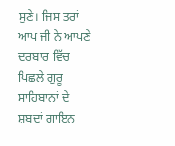ਸੁਣੇ। ਜਿਸ ਤਰਾਂ ਆਪ ਜੀ ਨੇ ਆਪਣੇ ਦਰਬਾਰ ਵਿੱਚ ਪਿਛਲੇ ਗੁਰੂ ਸਾਹਿਬਾਨਾਂ ਦੇ ਸ਼ਬਦਾਂ ਗਾਇਨ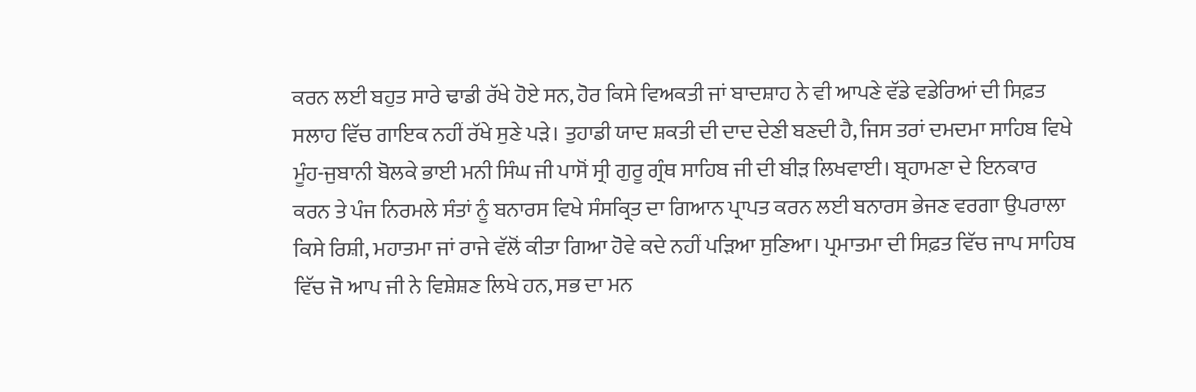ਕਰਨ ਲਈ ਬਹੁਤ ਸਾਰੇ ਢਾਡੀ ਰੱਖੇ ਹੋਏ ਸਨ, ਹੋਰ ਕਿਸੇ ਵਿਅਕਤੀ ਜਾਂ ਬਾਦਸ਼ਾਹ ਨੇ ਵੀ ਆਪਣੇ ਵੱਡੇ ਵਡੇਰਿਆਂ ਦੀ ਸਿਫ਼ਤ ਸਲਾਹ ਵਿੱਚ ਗਾਇਕ ਨਹੀਂ ਰੱਖੇ ਸੁਣੇ ਪੜੇ। ਤੁਹਾਡੀ ਯਾਦ ਸ਼ਕਤੀ ਦੀ ਦਾਦ ਦੇਣੀ ਬਣਦੀ ਹੈ, ਜਿਸ ਤਰਾਂ ਦਮਦਮਾ ਸਾਹਿਬ ਵਿਖੇ ਮੂੰਹ-ਜੁਬਾਨੀ ਬੋਲਕੇ ਭਾਈ ਮਨੀ ਸਿੰਘ ਜੀ ਪਾਸੋਂ ਸ੍ਰੀ ਗੁਰੂ ਗ੍ਰੰਥ ਸਾਹਿਬ ਜੀ ਦੀ ਬੀੜ ਲਿਖਵਾਈ। ਬ੍ਰਹਾਮਣਾ ਦੇ ਇਨਕਾਰ ਕਰਨ ਤੇ ਪੰਜ ਨਿਰਮਲੇ ਸੰਤਾਂ ਨੂੰ ਬਨਾਰਸ ਵਿਖੇ ਸੰਸਕ੍ਰਿਤ ਦਾ ਗਿਆਨ ਪ੍ਰਾਪਤ ਕਰਨ ਲਈ ਬਨਾਰਸ ਭੇਜਣ ਵਰਗਾ ਉਪਰਾਲਾ ਕਿਸੇ ਰਿਸ਼ੀ, ਮਹਾਤਮਾ ਜਾਂ ਰਾਜੇ ਵੱਲੋਂ ਕੀਤਾ ਗਿਆ ਹੋਵੇ ਕਦੇ ਨਹੀਂ ਪੜਿਆ ਸੁਣਿਆ। ਪ੍ਰਮਾਤਮਾ ਦੀ ਸਿਫ਼ਤ ਵਿੱਚ ਜਾਪ ਸਾਹਿਬ ਵਿੱਚ ਜੋ ਆਪ ਜੀ ਨੇ ਵਿਸ਼ੇਸ਼ਣ ਲਿਖੇ ਹਨ, ਸਭ ਦਾ ਮਨ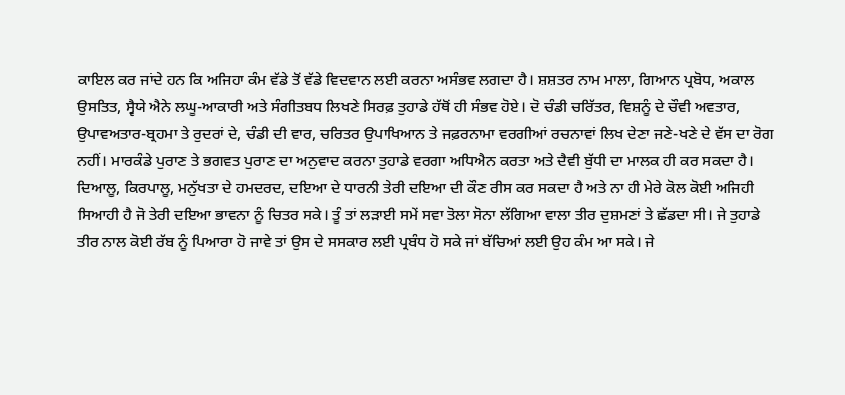ਕਾਇਲ ਕਰ ਜਾਂਦੇ ਹਨ ਕਿ ਅਜਿਹਾ ਕੰਮ ਵੱਡੇ ਤੋਂ ਵੱਡੇ ਵਿਦਵਾਨ ਲਈ ਕਰਨਾ ਅਸੰਭਵ ਲਗਦਾ ਹੈ। ਸ਼ਸ਼ਤਰ ਨਾਮ ਮਾਲਾ, ਗਿਆਨ ਪ੍ਰਬੋਧ, ਅਕਾਲ ਉਸਤਿਤ, ਸ੍ਵੈਯੇ ਐਨੇ ਲਘੂ-ਆਕਾਰੀ ਅਤੇ ਸੰਗੀਤਬਧ ਲਿਖਣੇ ਸਿਰਫ਼ ਤੁਹਾਡੇ ਹੱਥੋਂ ਹੀ ਸੰਭਵ ਹੋਏ। ਦੋ ਚੰਡੀ ਚਰਿੱਤਰ, ਵਿਸ਼ਨੂੰ ਦੇ ਚੌਵੀ ਅਵਤਾਰ, ਉਪਾਵਅਤਾਰ-ਬ੍ਰਹਮਾ ਤੇ ਰੁਦਰਾਂ ਦੇ, ਚੰਡੀ ਦੀ ਵਾਰ, ਚਰਿਤਰ ਉਪਾਖਿਆਨ ਤੇ ਜਫ਼ਰਨਾਮਾ ਵਰਗੀਆਂ ਰਚਨਾਵਾਂ ਲਿਖ ਦੇਣਾ ਜਣੇ-ਖਣੇ ਦੇ ਵੱਸ ਦਾ ਰੋਗ ਨਹੀਂ। ਮਾਰਕੰਡੇ ਪੁਰਾਣ ਤੇ ਭਗਵਤ ਪੁਰਾਣ ਦਾ ਅਨੁਵਾਦ ਕਰਨਾ ਤੁਹਾਡੇ ਵਰਗਾ ਅਧਿਐਨ ਕਰਤਾ ਅਤੇ ਦੈਵੀ ਬੁੱਧੀ ਦਾ ਮਾਲਕ ਹੀ ਕਰ ਸਕਦਾ ਹੈ।
ਦਿਆਲੂ, ਕਿਰਪਾਲੂ, ਮਨੁੱਖਤਾ ਦੇ ਹਮਦਰਦ, ਦਇਆ ਦੇ ਧਾਰਨੀ ਤੇਰੀ ਦਇਆ ਦੀ ਕੌਣ ਰੀਸ ਕਰ ਸਕਦਾ ਹੈ ਅਤੇ ਨਾ ਹੀ ਮੇਰੇ ਕੋਲ ਕੋਈ ਅਜਿਹੀ ਸਿਆਹੀ ਹੈ ਜੋ ਤੇਰੀ ਦਇਆ ਭਾਵਨਾ ਨੂੰ ਚਿਤਰ ਸਕੇ। ਤੂੰ ਤਾਂ ਲੜਾਈ ਸਮੇਂ ਸਵਾ ਤੋਲਾ ਸੋਨਾ ਲੱਗਿਆ ਵਾਲਾ ਤੀਰ ਦੁਸ਼ਮਣਾਂ ਤੇ ਛੱਡਦਾ ਸੀ। ਜੇ ਤੁਹਾਡੇ ਤੀਰ ਨਾਲ ਕੋਈ ਰੱਬ ਨੂੰ ਪਿਆਰਾ ਹੋ ਜਾਵੇ ਤਾਂ ਉਸ ਦੇ ਸਸਕਾਰ ਲਈ ਪ੍ਰਬੰਧ ਹੋ ਸਕੇ ਜਾਂ ਬੱਚਿਆਂ ਲਈ ਉਹ ਕੰਮ ਆ ਸਕੇ। ਜੇ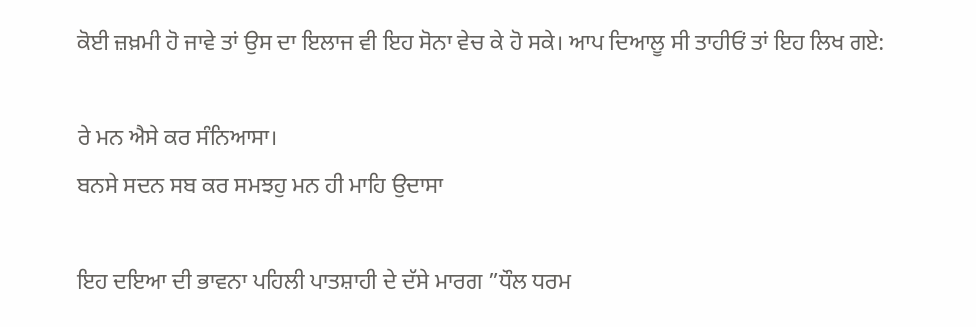ਕੋਈ ਜ਼ਖ਼ਮੀ ਹੋ ਜਾਵੇ ਤਾਂ ਉਸ ਦਾ ਇਲਾਜ ਵੀ ਇਹ ਸੋਨਾ ਵੇਚ ਕੇ ਹੋ ਸਕੇ। ਆਪ ਦਿਆਲੂ ਸੀ ਤਾਹੀਓਂ ਤਾਂ ਇਹ ਲਿਖ ਗਏ:

ਰੇ ਮਨ ਐਸੇ ਕਰ ਸੰਨਿਆਸਾ।
ਬਨਸੇ ਸਦਨ ਸਬ ਕਰ ਸਮਝਹੁ ਮਨ ਹੀ ਮਾਹਿ ਉਦਾਸਾ

ਇਹ ਦਇਆ ਦੀ ਭਾਵਨਾ ਪਹਿਲੀ ਪਾਤਸ਼ਾਹੀ ਦੇ ਦੱਸੇ ਮਾਰਗ ”ਧੌਲ ਧਰਮ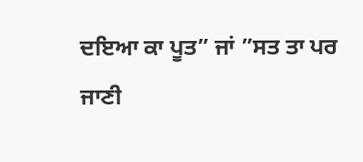ਦਇਆ ਕਾ ਪੂਤ” ਜਾਂ ”ਸਤ ਤਾ ਪਰ ਜਾਣੀ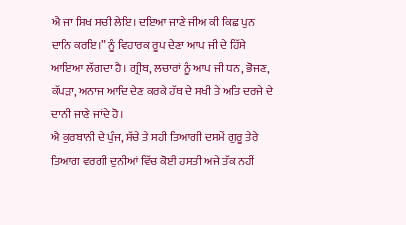ਐ ਜਾ ਸਿਖ ਸਚੀ ਲੇਇ। ਦਇਆ ਜਾਣੇ ਜੀਅ ਕੀ ਕਿਛ ਪੁਨ ਦਾਨਿ ਕਰਇ।” ਨੂੰ ਵਿਹਾਰਕ ਰੂਪ ਦੇਣਾ ਆਪ ਜੀ ਦੇ ਹਿੱਸੇ ਆਇਆ ਲੱਗਦਾ ਹੈ। ਗ੍ਰੀਬ, ਲਚਾਰਾਂ ਨੂੰ ਆਪ ਜੀ ਧਨ, ਭੋਜਣ, ਕੱਪੜਾ, ਅਨਾਜ ਆਦਿ ਦੇਣ ਕਰਕੇ ਹੱਥ ਦੇ ਸਖੀ ਤੇ ਅਤਿ ਦਰਜੇ ਦੇ ਦਾਨੀ ਜਾਣੇ ਜਾਂਦੇ ਹੋ।
ਐ ਕੁਰਬਾਨੀ ਦੇ ਪੁੰਜ, ਸੱਚੇ ਤੇ ਸਹੀ ਤਿਆਗੀ ਦਸਮੇਂ ਗੁਰੂ ਤੇਰੇ ਤਿਆਗ ਵਰਗੀ ਦੁਨੀਆਂ ਵਿੱਚ ਕੋਈ ਹਸਤੀ ਅਜੇ ਤੱਕ ਨਹੀਂ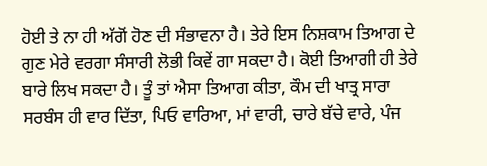ਹੋਈ ਤੇ ਨਾ ਹੀ ਅੱਗੋਂ ਹੋਣ ਦੀ ਸੰਭਾਵਨਾ ਹੈ। ਤੇਰੇ ਇਸ ਨਿਸ਼ਕਾਮ ਤਿਆਗ ਦੇ ਗੁਣ ਮੇਰੇ ਵਰਗਾ ਸੰਸਾਰੀ ਲੋਭੀ ਕਿਵੇਂ ਗਾ ਸਕਦਾ ਹੈ। ਕੋਈ ਤਿਆਗੀ ਹੀ ਤੇਰੇ ਬਾਰੇ ਲਿਖ ਸਕਦਾ ਹੈ। ਤੂੰ ਤਾਂ ਐਸਾ ਤਿਆਗ ਕੀਤਾ, ਕੌਮ ਦੀ ਖਾਤ੍ਰ ਸਾਰਾ ਸਰਬੰਸ ਹੀ ਵਾਰ ਦਿੱਤਾ, ਪਿਓ ਵਾਰਿਆ, ਮਾਂ ਵਾਰੀ, ਚਾਰੇ ਬੱਚੇ ਵਾਰੇ, ਪੰਜ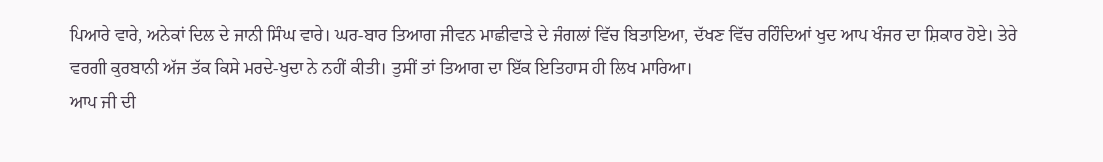ਪਿਆਰੇ ਵਾਰੇ, ਅਨੇਕਾਂ ਦਿਲ ਦੇ ਜਾਨੀ ਸਿੰਘ ਵਾਰੇ। ਘਰ-ਬਾਰ ਤਿਆਗ ਜੀਵਨ ਮਾਛੀਵਾੜੇ ਦੇ ਜੰਗਲਾਂ ਵਿੱਚ ਬਿਤਾਇਆ, ਦੱਖਣ ਵਿੱਚ ਰਹਿੰਦਿਆਂ ਖੁਦ ਆਪ ਖੰਜਰ ਦਾ ਸ਼ਿਕਾਰ ਹੋਏ। ਤੇਰੇ ਵਰਗੀ ਕੁਰਬਾਨੀ ਅੱਜ ਤੱਕ ਕਿਸੇ ਮਰਦੇ-ਖੁਦਾ ਨੇ ਨਹੀਂ ਕੀਤੀ। ਤੁਸੀਂ ਤਾਂ ਤਿਆਗ ਦਾ ਇੱਕ ਇਤਿਹਾਸ ਹੀ ਲਿਖ ਮਾਰਿਆ।
ਆਪ ਜੀ ਦੀ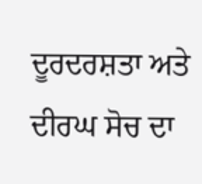ਦੂਰਦਰਸ਼ਤਾ ਅਤੇ ਦੀਰਘ ਸੋਚ ਦਾ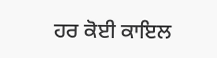ਹਰ ਕੋਈ ਕਾਇਲ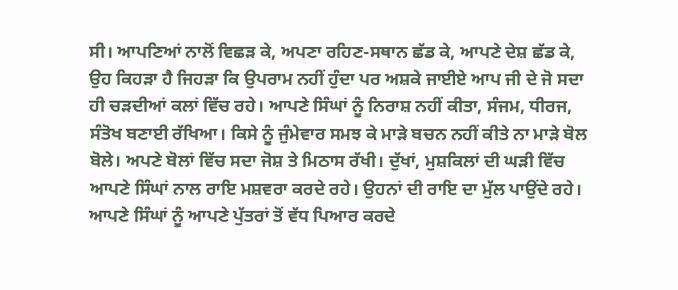ਸੀ। ਆਪਣਿਆਂ ਨਾਲੋਂ ਵਿਛੜ ਕੇ, ਅਪਣਾ ਰਹਿਣ-ਸਥਾਨ ਛੱਡ ਕੇ, ਆਪਣੇ ਦੇਸ਼ ਛੱਡ ਕੇ, ਉਹ ਕਿਹੜਾ ਹੈ ਜਿਹੜਾ ਕਿ ਉਪਰਾਮ ਨਹੀਂ ਹੁੰਦਾ ਪਰ ਅਸ਼ਕੇ ਜਾਈਏ ਆਪ ਜੀ ਦੇ ਜੋ ਸਦਾ ਹੀ ਚੜਦੀਆਂ ਕਲਾਂ ਵਿੱਚ ਰਹੇ। ਆਪਣੇ ਸਿੰਘਾਂ ਨੂੰ ਨਿਰਾਸ਼ ਨਹੀਂ ਕੀਤਾ, ਸੰਜਮ, ਧੀਰਜ, ਸੰਤੋਖ ਬਣਾਈ ਰੱਖਿਆ। ਕਿਸੇ ਨੂੰ ਜੁੰਮੇਵਾਰ ਸਮਝ ਕੇ ਮਾੜੇ ਬਚਨ ਨਹੀਂ ਕੀਤੇ ਨਾ ਮਾੜੇ ਬੋਲ ਬੋਲੇ। ਅਪਣੇ ਬੋਲਾਂ ਵਿੱਚ ਸਦਾ ਜੋਸ਼ ਤੇ ਮਿਠਾਸ ਰੱਖੀ। ਦੁੱਖਾਂ, ਮੁਸ਼ਕਿਲਾਂ ਦੀ ਘੜੀ ਵਿੱਚ ਆਪਣੇ ਸਿੰਘਾਂ ਨਾਲ ਰਾਇ ਮਸ਼ਵਰਾ ਕਰਦੇ ਰਹੇ। ਉਹਨਾਂ ਦੀ ਰਾਇ ਦਾ ਮੁੱਲ ਪਾਉਂਦੇ ਰਹੇ। ਆਪਣੇ ਸਿੰਘਾਂ ਨੂੰ ਆਪਣੇ ਪੁੱਤਰਾਂ ਤੋਂ ਵੱਧ ਪਿਆਰ ਕਰਦੇ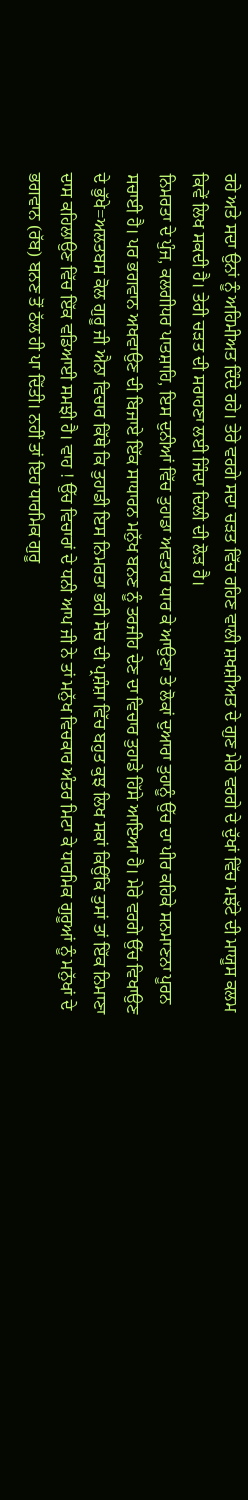ਰਹੇ ਅਤੇ ਸਦਾ ਉਨਾਂ ਨੂੰ ਅਹਿਮੀਅਤ ਦਿੰਦੇ ਰਹੇ। ਤੇਰੇ ਵਰਗੇ ਸਦਾ ਚੜਤ ਵਿੱਚ ਰਹਿਣ ਵਾਲੀ ਸ਼ਖਸ਼ੀਅਤ ਦੇ ਗੁਣ ਮੇਰੇ ਵਰਗੇ ਦੇ ਦੁੱਖਾਂ ਵਿੱਚ ਮਝੱਟੇ ਦੀ ਮਾਯੂਸ ਕਲਮ ਕਿਵੇਂ ਲਿਖ ਸਕਦੀ ਹੈ। ਤੇਰੀ ਚੜਤ ਦੀ ਸਰਾਹਣਾ ਲਈ ਜਿੰਦਾ ਦਿਲੀ ਦੀ ਲੋੜ ਹੈ।
ਨਿਮਰਤਾ ਦੇ ਪੁੰਜ, ਕਲਗੀਧਰ ਪਾਤਸ਼ਾਹਿ, ਇਸ ਦੁਨੀਆਂ ਵਿੱਚ ਤੁਹਾਡਾ ਅਵਤਾਰ ਧਾਰ ਕੇ ਆਉਣਾ ਤੇ ਲੋਕਾਂ ਦੁਆਰਾ ਤੁਹਾਨੂੰ ਉੱਚ ਦਾ ਪੀਰ ਕਹਿਕੇ ਸਨਮਾਣਨਾ ਪੂਰਨ ਸਚਾਈ ਹੈ। ਪਰ ਭਗਵਾਨ ਅਖਵਾਉਣ ਦੀ ਬਿਜਾਏ ਇੱਕ ਸਾਧਾਰਨ ਮਨੁੱਖ ਬਨਣ ਨੂੰ ਤਰਜੀਹ ਦੇਣ ਦਾ ਵਿਚਾਰ ਤੁਹਾਡੇ ਹਿੱਸੇ ਆਇਆ ਹੈ। ਮੇਰੇ ਵਰਗੇ ਉੱਚ ਵਿਖਾਉਣ ਦੇ ਭੁੱਖੇ=ਅਲਤਬਸ ਕੋਲ ਗੁਰੂ ਜੀ ਐਨਾ ਵਿਚਾਰ ਕਿੱਥੇ ਕਿ ਤੁਹਾਡੀ ਇਸ ਨਿਮਰਤਾ ਭਰੀ ਸੋਚ ਦੀ ਪ੍ਰਸ਼ੰਸ਼ਾ ਵਿੱਚ ਬਹੁਤ ਕੁਝ ਲਿਖ ਸਕਾਂ ਕਿਉਂਕਿ ਤੁਸਾਂ ਤਾਂ ਇੱਕ ਨਿਮਾਣਾ ਦਾਸ ਕਹਿਲਾਉਣ ਵਿੱਚ ਇੱਕ ਵਡਿਆਈ ਸਮਝੀ ਹੈ। ਵਾਹ ! ਉੱਚ ਵਿਚਾਰਾਂ ਦੇ ਧਨੀ ਆਪ ਜੀ ਨੇ ਤਾਂ ਮਨੁੱਖ ਵਿਚਕਾਰ ਅੰਤਰ ਮਿਟਾ ਕੇ ਧਾਰਮਿਕ ਗੁਰੂਆਂ ਨੂੰ ਮਨੁੱਖਾਂ ਦੇ ਭਗਵਾਨ (ਰੱਬ) ਬਨਣ ਤੋਂ ਠੱਲ ਹੀ ਪਾ ਦਿੱਤੀ। ਨਹੀਂ ਤਾਂ ਇਹ ਧਾਰਮਿਕ ਗੁਰੂ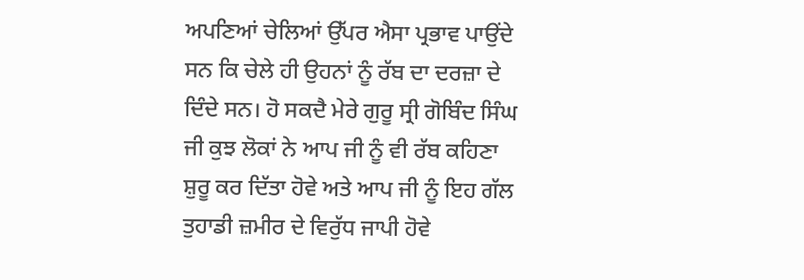ਅਪਣਿਆਂ ਚੇਲਿਆਂ ਉੱਪਰ ਐਸਾ ਪ੍ਰਭਾਵ ਪਾਉਂਦੇ ਸਨ ਕਿ ਚੇਲੇ ਹੀ ਉਹਨਾਂ ਨੂੰ ਰੱਬ ਦਾ ਦਰਜ਼ਾ ਦੇ ਦਿੰਦੇ ਸਨ। ਹੋ ਸਕਦੈ ਮੇਰੇ ਗੁਰੂ ਸ੍ਰੀ ਗੋਬਿੰਦ ਸਿੰਘ ਜੀ ਕੁਝ ਲੋਕਾਂ ਨੇ ਆਪ ਜੀ ਨੂੰ ਵੀ ਰੱਬ ਕਹਿਣਾ ਸ਼ੁਰੂ ਕਰ ਦਿੱਤਾ ਹੋਵੇ ਅਤੇ ਆਪ ਜੀ ਨੂੰ ਇਹ ਗੱਲ ਤੁਹਾਡੀ ਜ਼ਮੀਰ ਦੇ ਵਿਰੁੱਧ ਜਾਪੀ ਹੋਵੇ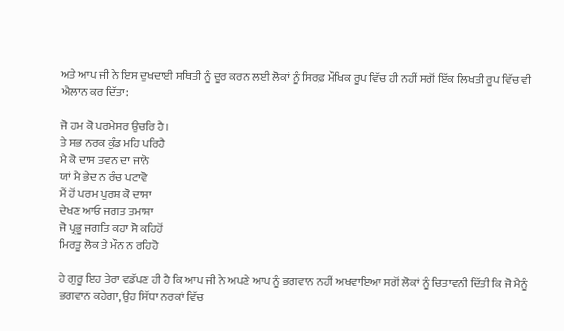ਅਤੇ ਆਪ ਜੀ ਨੇ ਇਸ ਦੁਖਦਾਈ ਸਥਿਤੀ ਨੂੰ ਦੂਰ ਕਰਨ ਲਈ ਲੋਕਾਂ ਨੂੰ ਸਿਰਫ਼ ਮੌਖਿਕ ਰੂਪ ਵਿੱਚ ਹੀ ਨਹੀਂ ਸਗੋਂ ਇੱਕ ਲਿਖਤੀ ਰੂਪ ਵਿੱਚ ਵੀ ਐਲਾਨ ਕਰ ਦਿੱਤਾ:

ਜੋ ਹਮ ਕੋ ਪਰਮੇਸਰ ਉਚਰਿ ਹੈ।
ਤੇ ਸਭ ਨਰਕ ਕੁੰਡ ਮਹਿ ਪਰਿਹੈ
ਮੈ ਕੋ ਦਾਸ ਤਵਨ ਦਾ ਜਾਨੋ
ਯਾਂ ਮੈ ਭੇਦ ਨ ਰੰਚ ਪਟਾਵੋ
ਮੈਂ ਹੋਂ ਪਰਮ ਪੁਰਸ਼ ਕੋ ਦਾਸਾ
ਦੇਖਣ ਆਓ ਜਗਤ ਤਮਾਸ਼ਾ
ਜੋ ਪ੍ਰਭੂ ਜਗਤਿ ਕਹਾ ਸੋ ਕਹਿਹੋਂ
ਮਿਰਤੂ ਲੋਕ ਤੇ ਮੌਨ ਨ ਰਹਿਹੋ

ਹੇ ਗੁਰੂ ਇਹ ਤੇਰਾ ਵਡੱਪਣ ਹੀ ਹੈ ਕਿ ਆਪ ਜੀ ਨੇ ਅਪਣੇ ਆਪ ਨੂੰ ਭਗਵਾਨ ਨਹੀਂ ਅਖਵਾਇਆ ਸਗੋਂ ਲੋਕਾਂ ਨੂੰ ਚਿਤਾਵਨੀ ਦਿੱਤੀ ਕਿ ਜੋ ਮੈਨੂੰ ਭਗਵਾਨ ਕਹੇਗਾ, ਉਹ ਸਿੱਧਾ ਨਰਕਾਂ ਵਿੱਚ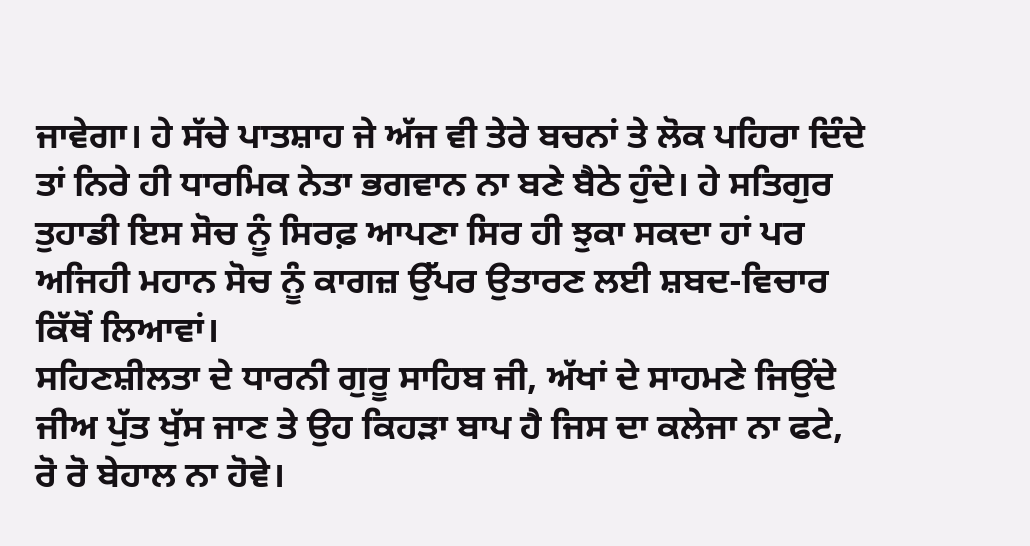ਜਾਵੇਗਾ। ਹੇ ਸੱਚੇ ਪਾਤਸ਼ਾਹ ਜੇ ਅੱਜ ਵੀ ਤੇਰੇ ਬਚਨਾਂ ਤੇ ਲੋਕ ਪਹਿਰਾ ਦਿੰਦੇ ਤਾਂ ਨਿਰੇ ਹੀ ਧਾਰਮਿਕ ਨੇਤਾ ਭਗਵਾਨ ਨਾ ਬਣੇ ਬੈਠੇ ਹੁੰਦੇ। ਹੇ ਸਤਿਗੁਰ ਤੁਹਾਡੀ ਇਸ ਸੋਚ ਨੂੰ ਸਿਰਫ਼ ਆਪਣਾ ਸਿਰ ਹੀ ਝੁਕਾ ਸਕਦਾ ਹਾਂ ਪਰ ਅਜਿਹੀ ਮਹਾਨ ਸੋਚ ਨੂੰ ਕਾਗਜ਼ ਉੱਪਰ ਉਤਾਰਣ ਲਈ ਸ਼ਬਦ-ਵਿਚਾਰ ਕਿੱਥੋਂ ਲਿਆਵਾਂ।
ਸਹਿਣਸ਼ੀਲਤਾ ਦੇ ਧਾਰਨੀ ਗੁਰੂ ਸਾਹਿਬ ਜੀ, ਅੱਖਾਂ ਦੇ ਸਾਹਮਣੇ ਜਿਉਂਦੇ ਜੀਅ ਪੁੱਤ ਖੁੱਸ ਜਾਣ ਤੇ ਉਹ ਕਿਹੜਾ ਬਾਪ ਹੈ ਜਿਸ ਦਾ ਕਲੇਜਾ ਨਾ ਫਟੇ, ਰੋ ਰੋ ਬੇਹਾਲ ਨਾ ਹੋਵੇ।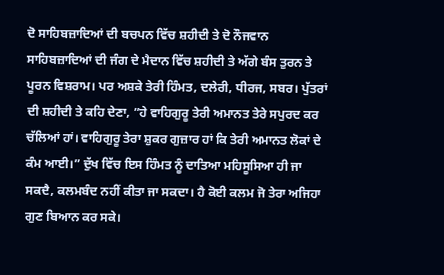ਦੋ ਸਾਹਿਬਜ਼ਾਦਿਆਂ ਦੀ ਬਚਪਨ ਵਿੱਚ ਸ਼ਹੀਦੀ ਤੇ ਦੋ ਨੌਜਵਾਨ ਸਾਹਿਬਜ਼ਾਦਿਆਂ ਦੀ ਜੰਗ ਦੇ ਮੈਦਾਨ ਵਿੱਚ ਸ਼ਹੀਦੀ ਤੇ ਅੱਗੇ ਬੰਸ ਤੁਰਨ ਤੇ ਪੂਰਨ ਵਿਸ਼ਰਾਮ। ਪਰ ਅਸ਼ਕੇ ਤੇਰੀ ਹਿੰਮਤ, ਦਲੇਰੀ, ਧੀਰਜ, ਸਬਰ। ਪੁੱਤਰਾਂ ਦੀ ਸ਼ਹੀਦੀ ਤੇ ਕਹਿ ਦੇਣਾ, ”ਹੇ ਵਾਹਿਗੁਰੂ ਤੇਰੀ ਅਮਾਨਤ ਤੇਰੇ ਸਪੁਰਦ ਕਰ ਚੱਲਿਆਂ ਹਾਂ। ਵਾਹਿਗੁਰੂ ਤੇਰਾ ਸ਼ੁਕਰ ਗੁਜ਼ਾਰ ਹਾਂ ਕਿ ਤੇਰੀ ਅਮਾਨਤ ਲੋਕਾਂ ਦੇ ਕੰਮ ਆਈ।” ਦੁੱਖ ਵਿੱਚ ਇਸ ਹਿੰਮਤ ਨੂੰ ਦਾਤਿਆ ਮਹਿਸੂਸਿਆ ਹੀ ਜਾ ਸਕਦੈ, ਕਲਮਬੰਦ ਨਹੀਂ ਕੀਤਾ ਜਾ ਸਕਦਾ। ਹੈ ਕੋਈ ਕਲਮ ਜੋ ਤੇਰਾ ਅਜਿਹਾ ਗੁਣ ਬਿਆਨ ਕਰ ਸਕੇ।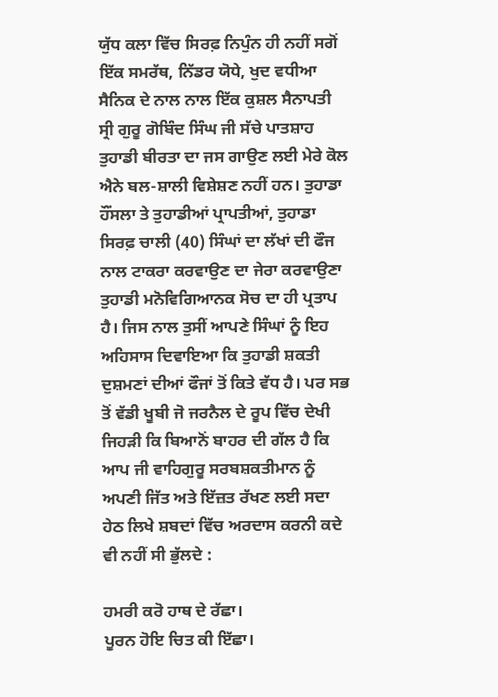ਯੁੱਧ ਕਲਾ ਵਿੱਚ ਸਿਰਫ਼ ਨਿਪੁੰਨ ਹੀ ਨਹੀਂ ਸਗੋਂ ਇੱਕ ਸਮਰੱਥ, ਨਿੱਡਰ ਯੋਧੇ, ਖੁਦ ਵਧੀਆ ਸੈਨਿਕ ਦੇ ਨਾਲ ਨਾਲ ਇੱਕ ਕੁਸ਼ਲ ਸੈਨਾਪਤੀ ਸ੍ਰੀ ਗੁਰੂ ਗੋਬਿੰਦ ਸਿੰਘ ਜੀ ਸੱਚੇ ਪਾਤਸ਼ਾਹ ਤੁਹਾਡੀ ਬੀਰਤਾ ਦਾ ਜਸ ਗਾਉਣ ਲਈ ਮੇਰੇ ਕੋਲ ਐਨੇ ਬਲ-ਸ਼ਾਲੀ ਵਿਸ਼ੇਸ਼ਣ ਨਹੀਂ ਹਨ। ਤੁਹਾਡਾ ਹੌਂਸਲਾ ਤੇ ਤੁਹਾਡੀਆਂ ਪ੍ਰਾਪਤੀਆਂ, ਤੁਹਾਡਾ ਸਿਰਫ਼ ਚਾਲੀ (40) ਸਿੰਘਾਂ ਦਾ ਲੱਖਾਂ ਦੀ ਫੌਜ ਨਾਲ ਟਾਕਰਾ ਕਰਵਾਉਣ ਦਾ ਜੇਰਾ ਕਰਵਾਉਣਾ ਤੁਹਾਡੀ ਮਨੋਵਿਗਿਆਨਕ ਸੋਚ ਦਾ ਹੀ ਪ੍ਰਤਾਪ ਹੈ। ਜਿਸ ਨਾਲ ਤੁਸੀਂ ਆਪਣੇ ਸਿੰਘਾਂ ਨੂੰ ਇਹ ਅਹਿਸਾਸ ਦਿਵਾਇਆ ਕਿ ਤੁਹਾਡੀ ਸ਼ਕਤੀ ਦੁਸ਼ਮਣਾਂ ਦੀਆਂ ਫੌਜਾਂ ਤੋਂ ਕਿਤੇ ਵੱਧ ਹੈ। ਪਰ ਸਭ ਤੋਂ ਵੱਡੀ ਖੂਬੀ ਜੋ ਜਰਨੈਲ ਦੇ ਰੂਪ ਵਿੱਚ ਦੇਖੀ ਜਿਹੜੀ ਕਿ ਬਿਆਨੋਂ ਬਾਹਰ ਦੀ ਗੱਲ ਹੈ ਕਿ ਆਪ ਜੀ ਵਾਹਿਗੁਰੂ ਸਰਬਸ਼ਕਤੀਮਾਨ ਨੂੰ ਅਪਣੀ ਜਿੱਤ ਅਤੇ ਇੱਜ਼ਤ ਰੱਖਣ ਲਈ ਸਦਾ ਹੇਠ ਲਿਖੇ ਸ਼ਬਦਾਂ ਵਿੱਚ ਅਰਦਾਸ ਕਰਨੀ ਕਦੇ ਵੀ ਨਹੀਂ ਸੀ ਭੁੱਲਦੇ :

ਹਮਰੀ ਕਰੋ ਹਾਥ ਦੇ ਰੱਛਾ।
ਪੂਰਨ ਹੋਇ ਚਿਤ ਕੀ ਇੱਛਾ।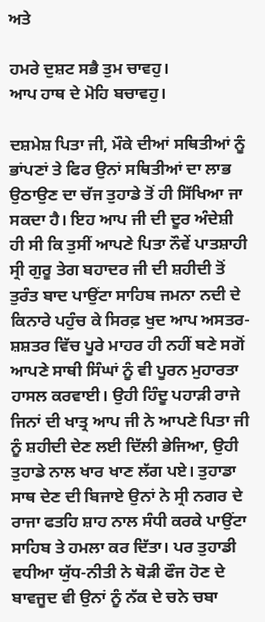ਅਤੇ

ਹਮਰੇ ਦੁਸ਼ਟ ਸਭੈ ਤੁਮ ਚਾਵਹੁ।
ਆਪ ਹਾਥ ਦੇ ਮੋਹਿ ਬਚਾਵਹੁ।

ਦਸ਼ਮੇਸ਼ ਪਿਤਾ ਜੀ, ਮੌਕੇ ਦੀਆਂ ਸਥਿਤੀਆਂ ਨੂੰ ਭਾਂਪਣਾਂ ਤੇ ਫਿਰ ਉਨਾਂ ਸਥਿਤੀਆਂ ਦਾ ਲਾਭ ਉਠਾਉਣ ਦਾ ਚੱਜ ਤੁਹਾਡੇ ਤੋਂ ਹੀ ਸਿੱਖਿਆ ਜਾ ਸਕਦਾ ਹੈ। ਇਹ ਆਪ ਜੀ ਦੀ ਦੂਰ ਅੰਦੇਸ਼ੀ ਹੀ ਸੀ ਕਿ ਤੁਸੀਂ ਆਪਣੇ ਪਿਤਾ ਨੌਵੇਂ ਪਾਤਸ਼ਾਹੀ ਸ੍ਰੀ ਗੁਰੂ ਤੇਗ ਬਹਾਦਰ ਜੀ ਦੀ ਸ਼ਹੀਦੀ ਤੋਂ ਤੁਰੰਤ ਬਾਦ ਪਾਉਂਟਾ ਸਾਹਿਬ ਜਮਨਾ ਨਦੀ ਦੇ ਕਿਨਾਰੇ ਪਹੁੰਚ ਕੇ ਸਿਰਫ਼ ਖੁਦ ਆਪ ਅਸਤਰ-ਸ਼ਸ਼ਤਰ ਵਿੱਚ ਪੂਰੇ ਮਾਹਰ ਹੀ ਨਹੀਂ ਬਣੇ ਸਗੋਂ ਆਪਣੇ ਸਾਥੀ ਸਿੰਘਾਂ ਨੂੰ ਵੀ ਪੂਰਨ ਮੁਹਾਰਤਾ ਹਾਸਲ ਕਰਵਾਈ। ਉਹੀ ਹਿੰਦੂ ਪਹਾੜੀ ਰਾਜੇ ਜਿਨਾਂ ਦੀ ਖਾਤ੍ਰ ਆਪ ਜੀ ਨੇ ਆਪਣੇ ਪਿਤਾ ਜੀ ਨੂੰ ਸ਼ਹੀਦੀ ਦੇਣ ਲਈ ਦਿੱਲੀ ਭੇਜਿਆ, ਉਹੀ ਤੁਹਾਡੇ ਨਾਲ ਖਾਰ ਖਾਣ ਲੱਗ ਪਏ। ਤੁਹਾਡਾ ਸਾਥ ਦੇਣ ਦੀ ਬਿਜਾਏ ਉਨਾਂ ਨੇ ਸ੍ਰੀ ਨਗਰ ਦੇ ਰਾਜਾ ਫਤਹਿ ਸ਼ਾਹ ਨਾਲ ਸੰਧੀ ਕਰਕੇ ਪਾਉਂਟਾ ਸਾਹਿਬ ਤੇ ਹਮਲਾ ਕਰ ਦਿੱਤਾ। ਪਰ ਤੁਹਾਡੀ ਵਧੀਆ ਯੁੱਧ-ਨੀਤੀ ਨੇ ਥੋੜੀ ਫੌਜ ਹੋਣ ਦੇ ਬਾਵਜੂਦ ਵੀ ਉਨਾਂ ਨੂੰ ਨੱਕ ਦੇ ਚਨੇ ਚਬਾ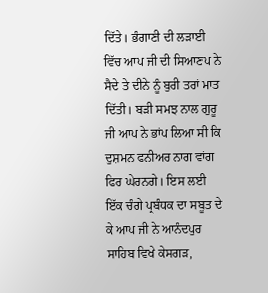ਦਿੱਤੇ। ਭੰਗਾਣੀ ਦੀ ਲੜਾਈ ਵਿੱਚ ਆਪ ਜੀ ਦੀ ਸਿਆਣਪ ਨੇ ਸੈਦੇ ਤੇ ਦੀਨੇ ਨੂੰ ਬੁਰੀ ਤਰਾਂ ਮਾਤ ਦਿੱਤੀ। ਬੜੀ ਸਮਝ ਨਾਲ ਗੁਰੂ ਜੀ ਆਪ ਨੇ ਭਾਂਪ ਲਿਆ ਸੀ ਕਿ ਦੁਸ਼ਮਨ ਫਨੀਅਰ ਨਾਗ ਵਾਂਗ ਫਿਰ ਘੇਰਨਗੇ। ਇਸ ਲਈ ਇੱਕ ਚੰਗੇ ਪ੍ਰਬੰਧਕ ਦਾ ਸਬੂਤ ਦੇ ਕੇ ਆਪ ਜੀ ਨੇ ਆਨੰਦਪੁਰ ਸਾਹਿਬ ਵਿਖੇ ਕੇਸਗੜ,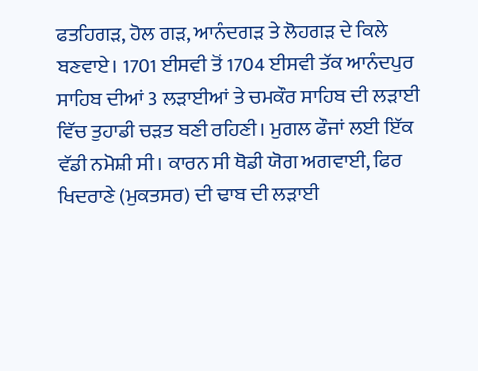ਫਤਹਿਗੜ, ਹੋਲ ਗੜ, ਆਨੰਦਗੜ ਤੇ ਲੋਹਗੜ ਦੇ ਕਿਲੇ ਬਣਵਾਏ। 1701 ਈਸਵੀ ਤੋਂ 1704 ਈਸਵੀ ਤੱਕ ਆਨੰਦਪੁਰ ਸਾਹਿਬ ਦੀਆਂ 3 ਲੜਾਈਆਂ ਤੇ ਚਮਕੌਰ ਸਾਹਿਬ ਦੀ ਲੜਾਈ ਵਿੱਚ ਤੁਹਾਡੀ ਚੜਤ ਬਣੀ ਰਹਿਣੀ। ਮੁਗਲ ਫੌਜਾਂ ਲਈ ਇੱਕ ਵੱਡੀ ਨਮੋਸ਼ੀ ਸੀ। ਕਾਰਨ ਸੀ ਥੋਡੀ ਯੋਗ ਅਗਵਾਈ, ਫਿਰ ਖਿਦਰਾਣੇ (ਮੁਕਤਸਰ) ਦੀ ਢਾਬ ਦੀ ਲੜਾਈ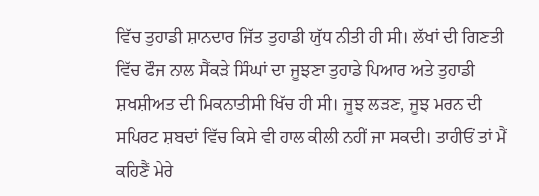ਵਿੱਚ ਤੁਹਾਡੀ ਸ਼ਾਨਦਾਰ ਜਿੱਤ ਤੁਹਾਡੀ ਯੁੱਧ ਨੀਤੀ ਹੀ ਸੀ। ਲੱਖਾਂ ਦੀ ਗਿਣਤੀ ਵਿੱਚ ਫੌਜ ਨਾਲ ਸੈਂਕੜੇ ਸਿੰਘਾਂ ਦਾ ਜੂਝਣਾ ਤੁਹਾਡੇ ਪਿਆਰ ਅਤੇ ਤੁਹਾਡੀ ਸ਼ਖਸ਼ੀਅਤ ਦੀ ਮਿਕਨਾਤੀਸੀ ਖਿੱਚ ਹੀ ਸੀ। ਜੂਝ ਲੜਣ, ਜੂਝ ਮਰਨ ਦੀ ਸਪਿਰਟ ਸ਼ਬਦਾਂ ਵਿੱਚ ਕਿਸੇ ਵੀ ਹਾਲ ਕੀਲੀ ਨਹੀਂ ਜਾ ਸਕਦੀ। ਤਾਹੀਓਂ ਤਾਂ ਮੈਂ ਕਹਿਣੈਂ ਮੇਰੇ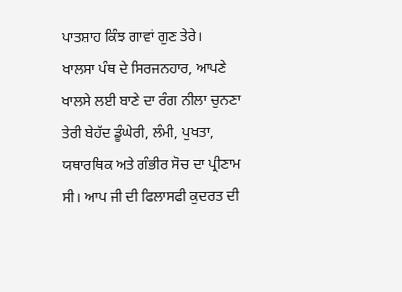ਪਾਤਸ਼ਾਹ ਕਿੰਝ ਗਾਵਾਂ ਗੁਣ ਤੇਰੇ।
ਖਾਲਸਾ ਪੰਥ ਦੇ ਸਿਰਜਨਹਾਰ, ਆਪਣੇ ਖਾਲਸੇ ਲਈ ਬਾਣੇ ਦਾ ਰੰਗ ਨੀਲਾ ਚੁਨਣਾ ਤੇਰੀ ਬੇਹੱਦ ਡੂੰਘੇਰੀ, ਲੰਮੀ, ਪੁਖਤਾ, ਯਥਾਰਥਿਕ ਅਤੇ ਗੰਭੀਰ ਸੋਚ ਦਾ ਪ੍ਰੀਣਾਮ ਸੀ। ਆਪ ਜੀ ਦੀ ਫਿਲਾਸਫੀ ਕੁਦਰਤ ਦੀ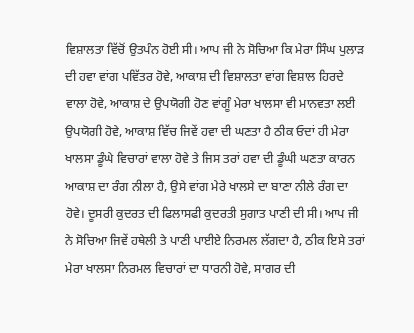ਵਿਸ਼ਾਲਤਾ ਵਿੱਚੋਂ ਉਤਪੰਨ ਹੋਈ ਸੀ। ਆਪ ਜੀ ਨੇ ਸੋਚਿਆ ਕਿ ਮੇਰਾ ਸਿੰਘ ਪੁਲਾੜ ਦੀ ਹਵਾ ਵਾਂਗ ਪਵਿੱਤਰ ਹੋਵੇ, ਆਕਾਸ਼ ਦੀ ਵਿਸ਼ਾਲਤਾ ਵਾਂਗ ਵਿਸ਼ਾਲ ਹਿਰਦੇ ਵਾਲਾ ਹੋਵੇ, ਆਕਾਸ਼ ਦੇ ਉਪਯੋਗੀ ਹੋਣ ਵਾਂਗੂੰ ਮੇਰਾ ਖਾਲਸਾ ਵੀ ਮਾਨਵਤਾ ਲਈ ਉਪਯੋਗੀ ਹੋਵੇ, ਆਕਾਸ਼ ਵਿੱਚ ਜਿਵੇਂ ਹਵਾ ਦੀ ਘਣਤਾ ਹੈ ਠੀਕ ਓਦਾਂ ਹੀ ਮੇਰਾ ਖਾਲਸਾ ਡੂੰਘੇ ਵਿਚਾਰਾਂ ਵਾਲਾ ਹੋਵੇ ਤੇ ਜਿਸ ਤਰਾਂ ਹਵਾ ਦੀ ਡੂੰਘੀ ਘਣਤਾ ਕਾਰਨ ਆਕਾਸ਼ ਦਾ ਰੰਗ ਨੀਲਾ ਹੈ, ਉਸੇ ਵਾਂਗ ਮੇਰੇ ਖਾਲਸੇ ਦਾ ਬਾਣਾ ਨੀਲੇ ਰੰਗ ਦਾ ਹੋਵੇ। ਦੂਸਰੀ ਕੁਦਰਤ ਦੀ ਫਿਲਾਸਫੀ ਕੁਦਰਤੀ ਸੁਗਾਤ ਪਾਣੀ ਦੀ ਸੀ। ਆਪ ਜੀ ਨੇ ਸੋਚਿਆ ਜਿਵੇਂ ਹਥੇਲੀ ਤੇ ਪਾਣੀ ਪਾਈਏ ਨਿਰਮਲ ਲੱਗਦਾ ਹੈ, ਠੀਕ ਇਸੇ ਤਰਾਂ ਮੇਰਾ ਖਾਲਸਾ ਨਿਰਮਲ ਵਿਚਾਰਾਂ ਦਾ ਧਾਰਨੀ ਹੋਵੇ, ਸਾਗਰ ਦੀ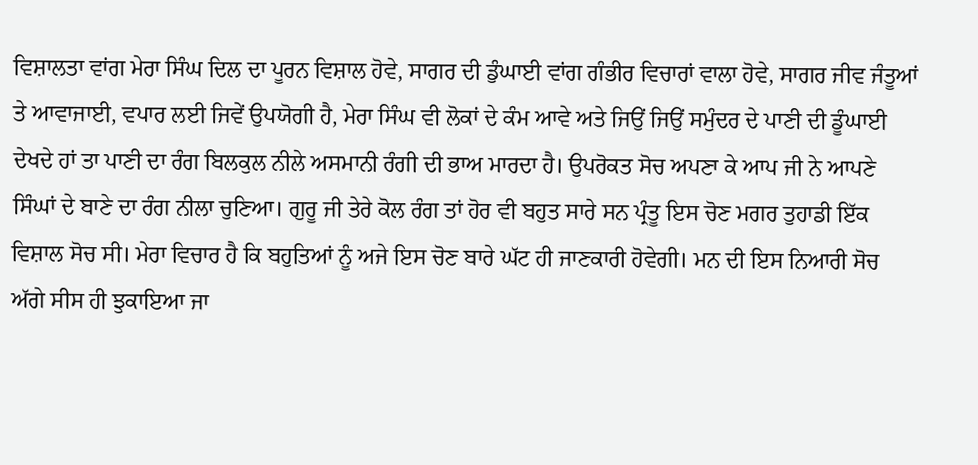ਵਿਸ਼ਾਲਤਾ ਵਾਂਗ ਮੇਰਾ ਸਿੰਘ ਦਿਲ ਦਾ ਪੂਰਨ ਵਿਸ਼ਾਲ ਹੋਵੇ, ਸਾਗਰ ਦੀ ਡੁੰਘਾਈ ਵਾਂਗ ਗੰਭੀਰ ਵਿਚਾਰਾਂ ਵਾਲਾ ਹੋਵੇ, ਸਾਗਰ ਜੀਵ ਜੰਤੂਆਂ ਤੇ ਆਵਾਜਾਈ, ਵਪਾਰ ਲਈ ਜਿਵੇਂ ਉਪਯੋਗੀ ਹੈ, ਮੇਰਾ ਸਿੰਘ ਵੀ ਲੋਕਾਂ ਦੇ ਕੰਮ ਆਵੇ ਅਤੇ ਜਿਉਂ ਜਿਉਂ ਸਮੁੰਦਰ ਦੇ ਪਾਣੀ ਦੀ ਡੂੰਘਾਈ ਦੇਖਦੇ ਹਾਂ ਤਾ ਪਾਣੀ ਦਾ ਰੰਗ ਬਿਲਕੁਲ ਨੀਲੇ ਅਸਮਾਨੀ ਰੰਗੀ ਦੀ ਭਾਅ ਮਾਰਦਾ ਹੈ। ਉਪਰੋਕਤ ਸੋਚ ਅਪਣਾ ਕੇ ਆਪ ਜੀ ਨੇ ਆਪਣੇ ਸਿੰਘਾਂ ਦੇ ਬਾਣੇ ਦਾ ਰੰਗ ਨੀਲਾ ਚੁਣਿਆ। ਗੁਰੂ ਜੀ ਤੇਰੇ ਕੋਲ ਰੰਗ ਤਾਂ ਹੋਰ ਵੀ ਬਹੁਤ ਸਾਰੇ ਸਨ ਪ੍ਰੰਤੂ ਇਸ ਚੋਣ ਮਗਰ ਤੁਹਾਡੀ ਇੱਕ ਵਿਸ਼ਾਲ ਸੋਚ ਸੀ। ਮੇਰਾ ਵਿਚਾਰ ਹੈ ਕਿ ਬਹੁਤਿਆਂ ਨੂੰ ਅਜੇ ਇਸ ਚੋਣ ਬਾਰੇ ਘੱਟ ਹੀ ਜਾਣਕਾਰੀ ਹੋਵੇਗੀ। ਮਨ ਦੀ ਇਸ ਨਿਆਰੀ ਸੋਚ ਅੱਗੇ ਸੀਸ ਹੀ ਝੁਕਾਇਆ ਜਾ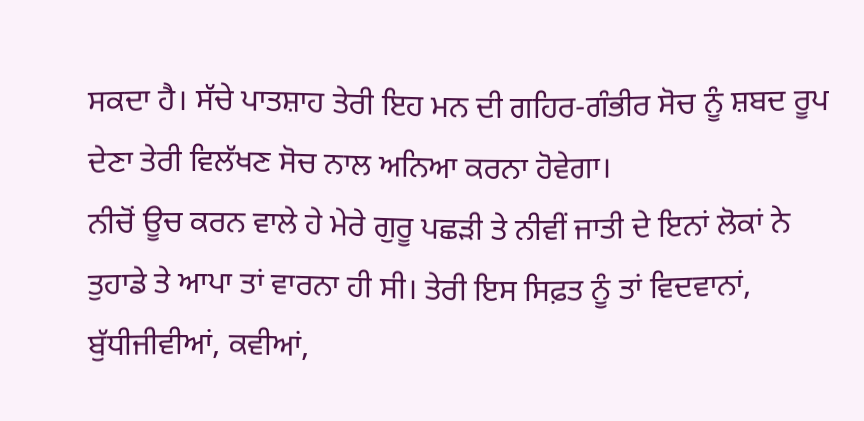ਸਕਦਾ ਹੈ। ਸੱਚੇ ਪਾਤਸ਼ਾਹ ਤੇਰੀ ਇਹ ਮਨ ਦੀ ਗਹਿਰ-ਗੰਭੀਰ ਸੋਚ ਨੂੰ ਸ਼ਬਦ ਰੂਪ ਦੇਣਾ ਤੇਰੀ ਵਿਲੱਖਣ ਸੋਚ ਨਾਲ ਅਨਿਆ ਕਰਨਾ ਹੋਵੇਗਾ।
ਨੀਚੋਂ ਊਚ ਕਰਨ ਵਾਲੇ ਹੇ ਮੇਰੇ ਗੁਰੂ ਪਛੜੀ ਤੇ ਨੀਵੀਂ ਜਾਤੀ ਦੇ ਇਨਾਂ ਲੋਕਾਂ ਨੇ ਤੁਹਾਡੇ ਤੇ ਆਪਾ ਤਾਂ ਵਾਰਨਾ ਹੀ ਸੀ। ਤੇਰੀ ਇਸ ਸਿਫ਼ਤ ਨੂੰ ਤਾਂ ਵਿਦਵਾਨਾਂ, ਬੁੱਧੀਜੀਵੀਆਂ, ਕਵੀਆਂ,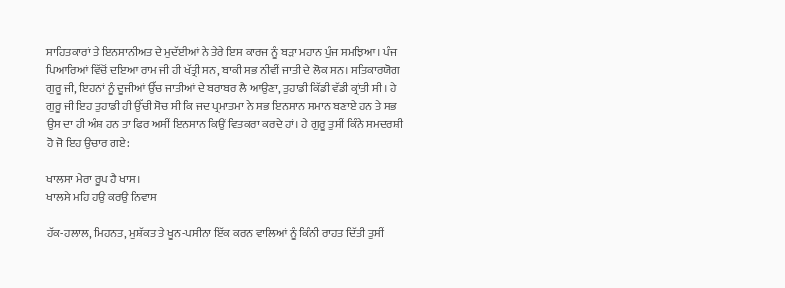ਸਾਹਿਤਕਾਰਾਂ ਤੇ ਇਨਸਾਨੀਅਤ ਦੇ ਮੁਦੱਈਆਂ ਨੇ ਤੇਰੇ ਇਸ ਕਾਰਜ ਨੂੰ ਬੜਾ ਮਹਾਨ ਪੁੰਜ ਸਮਝਿਆ। ਪੰਜ ਪਿਆਰਿਆਂ ਵਿੱਚੋਂ ਦਇਆ ਰਾਮ ਜੀ ਹੀ ਖੱਤ੍ਰੀ ਸਨ, ਬਾਕੀ ਸਭ ਨੀਵੀਂ ਜਾਤੀ ਦੇ ਲੋਕ ਸਨ। ਸਤਿਕਾਰਯੋਗ ਗੁਰੂ ਜੀ, ਇਹਨਾਂ ਨੂੰ ਦੂਜੀਆਂ ਉੱਚ ਜਾਤੀਆਂ ਦੇ ਬਰਾਬਰ ਲੈ ਆਉਣਾ, ਤੁਹਾਡੀ ਕਿੱਡੀ ਵੱਡੀ ਕ੍ਰਾਂਤੀ ਸੀ। ਹੇ ਗੁਰੂ ਜੀ ਇਹ ਤੁਹਾਡੀ ਹੀ ਉੱਚੀ ਸੋਚ ਸੀ ਕਿ ਜਦ ਪ੍ਰਮਾਤਮਾ ਨੇ ਸਭ ਇਨਸਾਨ ਸਮਾਨ ਬਣਾਏ ਹਨ ਤੇ ਸਭ ਉਸ ਦਾ ਹੀ ਅੰਸ਼ ਹਨ ਤਾ ਫਿਰ ਅਸੀਂ ਇਨਸਾਨ ਕਿਉਂ ਵਿਤਕਰਾ ਕਰਦੇ ਹਾਂ। ਹੇ ਗੁਰੂ ਤੁਸੀਂ ਕਿੰਨੇ ਸਮਦਰਸ਼ੀ ਹੋ ਜੋ ਇਹ ਉਚਾਰ ਗਏ:

ਖਾਲਸਾ ਮੇਰਾ ਰੂਪ ਹੈ ਖਾਸ।
ਖਾਲਸੇ ਮਹਿ ਹਉ ਕਰਉ ਨਿਵਾਸ

ਹੱਕ-ਹਲਾਲ, ਮਿਹਨਤ, ਮੁਸ਼ੱਕਤ ਤੇ ਖੂਨ-ਪਸੀਨਾ ਇੱਕ ਕਰਨ ਵਾਲਿਆਂ ਨੂੰ ਕਿੰਨੀ ਰਾਹਤ ਦਿੱਤੀ ਤੁਸੀਂ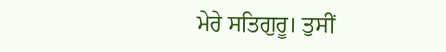ਮੇਰੇ ਸਤਿਗੁਰੂ। ਤੁਸੀਂ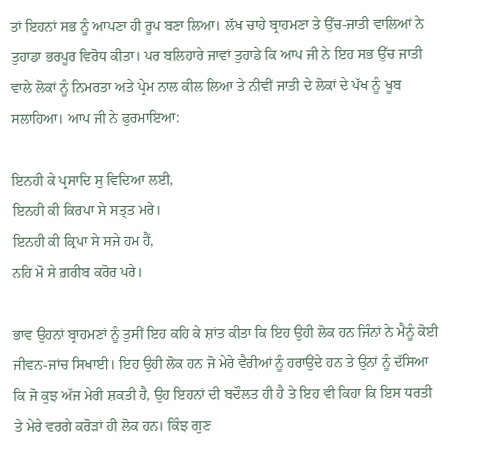ਤਾਂ ਇਹਨਾਂ ਸਭ ਨੂੰ ਆਪਣਾ ਹੀ ਰੂਪ ਬਣਾ ਲਿਆ। ਲੱਖ ਚਾਹੇ ਬ੍ਰਾਹਮਣਾ ਤੇ ਉੱਚ-ਜਾਤੀ ਵਾਲਿਆਂ ਨੇ ਤੁਹਾਡਾ ਭਰਪੂਰ ਵਿਰੋਧ ਕੀਤਾ। ਪਰ ਬਲਿਹਾਰੇ ਜਾਵਾਂ ਤੁਹਾਡੇ ਕਿ ਆਪ ਜੀ ਨੇ ਇਹ ਸਭ ਉੱਚ ਜਾਤੀ ਵਾਲੇ ਲੋਕਾਂ ਨੂੰ ਨਿਮਰਤਾ ਅਤੇ ਪ੍ਰੇਮ ਨਾਲ ਕੀਲ ਲਿਆ ਤੇ ਨੀਵੀਂ ਜਾਤੀ ਦੇ ਲੋਕਾਂ ਦੇ ਪੱਖ ਨੂੰ ਖੂਬ ਸਲਾਹਿਆ। ਆਪ ਜੀ ਨੇ ਫੁਰਮਾਇਆ:

ਇਨਹੀ ਕੇ ਪ੍ਰਸਾਦਿ ਸੁ ਵਿਦਿਆ ਲਈ,
ਇਨਹੀ ਕੀ ਕਿਰਪਾ ਸੇ ਸਤ੍ਤ ਮਰੇ।
ਇਨਹੀ ਕੀ ਕ੍ਰਿਪਾ ਸੇ ਸਜੇ ਹਮ ਹੈਂ,
ਨਹਿ ਮੋ ਸੇ ਗ਼ਰੀਬ ਕਰੋਰ ਪਰੇ।

ਭਾਵ ਉਹਨਾਂ ਬ੍ਰਾਹਮਣਾਂ ਨੂੰ ਤੁਸੀਂ ਇਹ ਕਹਿ ਕੇ ਸ਼ਾਂਤ ਕੀਤਾ ਕਿ ਇਹ ਉਹੀ ਲੋਕ ਹਨ ਜਿੰਨਾਂ ਨੇ ਮੈਨੂੰ ਕੋਈ ਜੀਵਨ-ਜਾਂਚ ਸਿਖਾਈ। ਇਹ ਉਹੀ ਲੋਕ ਹਨ ਜੋ ਮੇਰੇ ਵੈਰੀਆਂ ਨੂੰ ਹਰਾਉਂਦੇ ਹਨ ਤੇ ਉਨਾਂ ਨੂੰ ਦੱਸਿਆ ਕਿ ਜੋ ਕੁਝ ਅੱਜ ਮੇਰੀ ਸ਼ਕਤੀ ਹੈ, ਉਹ ਇਹਨਾਂ ਦੀ ਬਦੌਲਤ ਹੀ ਹੈ ਤੇ ਇਹ ਵੀ ਕਿਹਾ ਕਿ ਇਸ ਧਰਤੀ ਤੇ ਮੇਰੇ ਵਰਗੇ ਕਰੋੜਾਂ ਹੀ ਲੋਕ ਹਨ। ਕਿੰਝ ਗੁਣ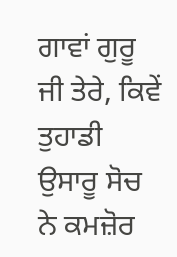ਗਾਵਾਂ ਗੁਰੂ ਜੀ ਤੇਰੇ, ਕਿਵੇਂ ਤੁਹਾਡੀ ਉਸਾਰੂ ਸੋਚ ਨੇ ਕਮਜ਼ੋਰ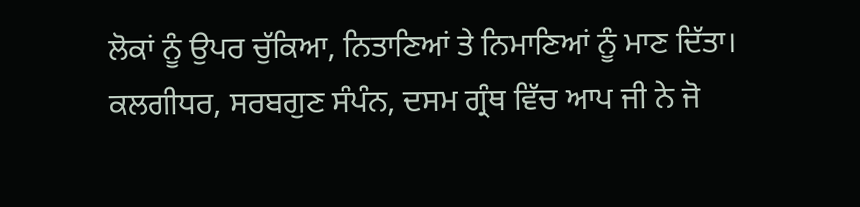ਲੋਕਾਂ ਨੂੰ ਉਪਰ ਚੁੱਕਿਆ, ਨਿਤਾਣਿਆਂ ਤੇ ਨਿਮਾਣਿਆਂ ਨੂੰ ਮਾਣ ਦਿੱਤਾ।
ਕਲਗੀਧਰ, ਸਰਬਗੁਣ ਸੰਪੰਨ, ਦਸਮ ਗ੍ਰੰਥ ਵਿੱਚ ਆਪ ਜੀ ਨੇ ਜੋ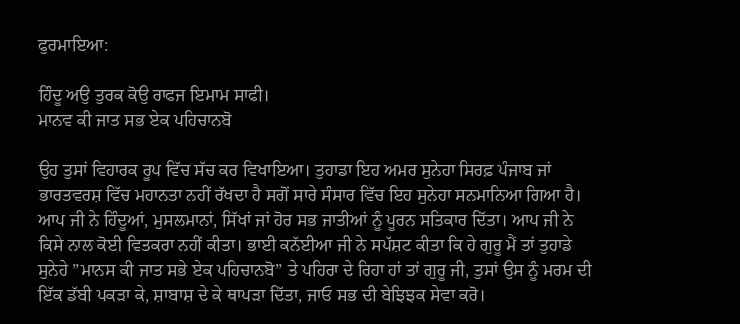ਫੁਰਮਾਇਆ:

ਹਿੰਦੂ ਅਉ ਤੁਰਕ ਕੋਉ ਰਾਫਜ ਇਮਾਮ ਸਾਫੀ।
ਮਾਨਵ ਕੀ ਜਾਤ ਸਭ ਏਕ ਪਹਿਚਾਨਬੋ

ਉਹ ਤੁਸਾਂ ਵਿਹਾਰਕ ਰੂਪ ਵਿੱਚ ਸੱਚ ਕਰ ਵਿਖਾਇਆ। ਤੁਹਾਡਾ ਇਹ ਅਮਰ ਸੁਨੇਹਾ ਸਿਰਫ਼ ਪੰਜਾਬ ਜਾਂ ਭਾਰਤਵਰਸ਼ ਵਿੱਚ ਮਹਾਨਤਾ ਨਹੀਂ ਰੱਖਦਾ ਹੈ ਸਗੋਂ ਸਾਰੇ ਸੰਸਾਰ ਵਿੱਚ ਇਹ ਸੁਨੇਹਾ ਸਨਮਾਨਿਆ ਗਿਆ ਹੈ। ਆਪ ਜੀ ਨੇ ਹਿੰਦੂਆਂ, ਮੁਸਲਮਾਨਾਂ, ਸਿੱਖਾਂ ਜਾਂ ਹੋਰ ਸਭ ਜਾਤੀਆਂ ਨੂੰ ਪੂਰਨ ਸਤਿਕਾਰ ਦਿੱਤਾ। ਆਪ ਜੀ ਨੇ ਕਿਸੇ ਨਾਲ ਕੋਈ ਵਿਤਕਰਾ ਨਹੀਂ ਕੀਤਾ। ਭਾਈ ਕਨੱਈਆ ਜੀ ਨੇ ਸਪੱਸ਼ਟ ਕੀਤਾ ਕਿ ਹੇ ਗੁਰੂ ਮੈਂ ਤਾਂ ਤੁਹਾਡੇ ਸੁਨੇਹੇ ”ਮਾਨਸ ਕੀ ਜਾਤ ਸਭੇ ਏਕ ਪਹਿਚਾਨਬੋ” ਤੇ ਪਹਿਰਾ ਦੇ ਰਿਹਾ ਹਾਂ ਤਾਂ ਗੁਰੂ ਜੀ, ਤੁਸਾਂ ਉਸ ਨੂੰ ਮਰਮ ਦੀ ਇੱਕ ਡੱਬੀ ਪਕੜਾ ਕੇ, ਸ਼ਾਬਾਸ਼ ਦੇ ਕੇ ਥਾਪੜਾ ਦਿੱਤਾ, ਜਾਓ ਸਭ ਦੀ ਬੇਝਿਝਕ ਸੇਵਾ ਕਰੋ।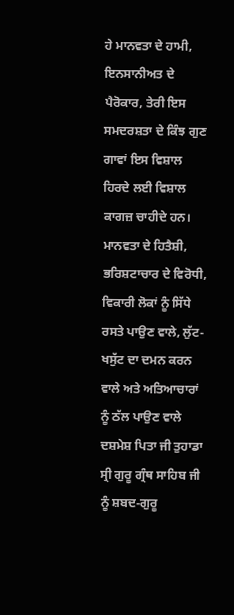ਹੇ ਮਾਨਵਤਾ ਦੇ ਹਾਮੀ, ਇਨਸਾਨੀਅਤ ਦੇ ਪੈਰੋਕਾਰ, ਤੇਰੀ ਇਸ ਸਮਦਰਸ਼ਤਾ ਦੇ ਕਿੰਝ ਗੁਣ ਗਾਵਾਂ ਇਸ ਵਿਸ਼ਾਲ ਹਿਰਦੇ ਲਈ ਵਿਸ਼ਾਲ ਕਾਗਜ਼ ਚਾਹੀਦੇ ਹਨ।
ਮਾਨਵਤਾ ਦੇ ਹਿਤੈਸ਼ੀ, ਭਰਿਸ਼ਟਾਚਾਰ ਦੇ ਵਿਰੋਧੀ, ਵਿਕਾਰੀ ਲੋਕਾਂ ਨੂੰ ਸਿੱਧੇ ਰਸਤੇ ਪਾਉਣ ਵਾਲੇ, ਲੁੱਟ-ਖਸੁੱਟ ਦਾ ਦਮਨ ਕਰਨ ਵਾਲੇ ਅਤੇ ਅਤਿਆਚਾਰਾਂ ਨੂੰ ਠੱਲ ਪਾਉਣ ਵਾਲੇ ਦਸ਼ਮੇਸ਼ ਪਿਤਾ ਜੀ ਤੁਹਾਡਾ ਸ੍ਰੀ ਗੁਰੂ ਗ੍ਰੰਥ ਸਾਹਿਬ ਜੀ ਨੂੰ ਸ਼ਬਦ-ਗੁਰੂ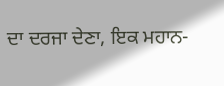ਦਾ ਦਰਜਾ ਦੇਣਾ, ਇਕ ਮਹਾਨ-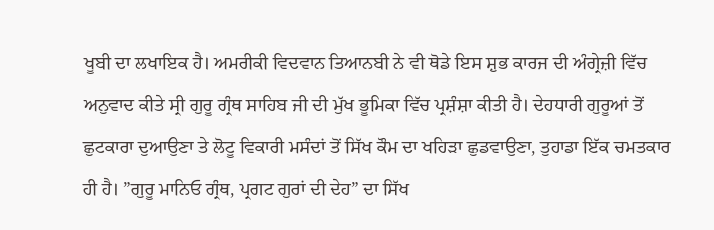ਖੂਬੀ ਦਾ ਲਖਾਇਕ ਹੈ। ਅਮਰੀਕੀ ਵਿਦਵਾਨ ਤਿਆਨਬੀ ਨੇ ਵੀ ਥੋਡੇ ਇਸ ਸ਼ੁਭ ਕਾਰਜ ਦੀ ਅੰਗ੍ਰੇਜ਼ੀ ਵਿੱਚ ਅਨੁਵਾਦ ਕੀਤੇ ਸ੍ਰੀ ਗੁਰੂ ਗ੍ਰੰਥ ਸਾਹਿਬ ਜੀ ਦੀ ਮੁੱਖ ਭੂਮਿਕਾ ਵਿੱਚ ਪ੍ਰਸ਼ੰਸ਼ਾ ਕੀਤੀ ਹੈ। ਦੇਹਧਾਰੀ ਗੁਰੂਆਂ ਤੋਂ ਛੁਟਕਾਰਾ ਦੁਆਉਣਾ ਤੇ ਲੋਟੂ ਵਿਕਾਰੀ ਮਸੰਦਾਂ ਤੋਂ ਸਿੱਖ ਕੌਮ ਦਾ ਖਹਿੜਾ ਛੁਡਵਾਉਣਾ, ਤੁਹਾਡਾ ਇੱਕ ਚਮਤਕਾਰ ਹੀ ਹੈ। ”ਗੁਰੂ ਮਾਨਿਓ ਗ੍ਰੰਥ, ਪ੍ਰਗਟ ਗੁਰਾਂ ਦੀ ਦੇਹ” ਦਾ ਸਿੱਖ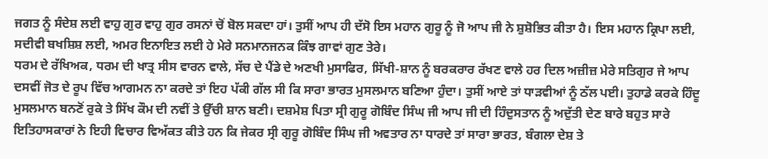ਜਗਤ ਨੂੰ ਸੰਦੇਸ਼ ਲਈ ਵਾਹੁ ਗੁਰ ਵਾਹੁ ਗੁਰ ਰਸਨਾਂ ਚੋਂ ਬੋਲ ਸਕਦਾ ਹਾਂ। ਤੁਸੀਂ ਆਪ ਹੀ ਦੱਸੋ ਇਸ ਮਹਾਨ ਗੁਰੂ ਨੂੰ ਜੋ ਆਪ ਜੀ ਨੇ ਸ਼ੁਸ਼ੋਭਿਤ ਕੀਤਾ ਹੈ। ਇਸ ਮਹਾਨ ਕ੍ਰਿਪਾ ਲਈ, ਸਦੀਵੀ ਬਖਸ਼ਿਸ਼ ਲਈ, ਅਮਰ ਇਨਾਇਤ ਲਈ ਹੇ ਮੇਰੇ ਸਨਮਾਨਜਨਕ ਕਿੰਝ ਗਾਵਾਂ ਗੁਣ ਤੇਰੇ।
ਧਰਮ ਦੇ ਰੱਖਿਅਕ, ਧਰਮ ਦੀ ਖਾਤ੍ਰ ਸੀਸ ਵਾਰਨ ਵਾਲੇ, ਸੱਚ ਦੇ ਪੈਂਡੇ ਦੇ ਅਣਖੀ ਮੁਸਾਫਿਰ, ਸਿੱਖੀ-ਸ਼ਾਨ ਨੂੰ ਬਰਕਰਾਰ ਰੱਖਣ ਵਾਲੇ ਹਰ ਦਿਲ ਅਜ਼ੀਜ਼ ਮੇਰੇ ਸਤਿਗੁਰ ਜੇ ਆਪ ਦਸਵੀਂ ਜੋਤ ਦੇ ਰੂਪ ਵਿੱਚ ਆਗਮਨ ਨਾ ਕਰਦੇ ਤਾਂ ਇਹ ਪੱਕੀ ਗੱਲ ਸੀ ਕਿ ਸਾਰਾ ਭਾਰਤ ਮੁਸਲਮਾਨ ਬਣਿਆ ਹੁੰਦਾ। ਤੁਸੀਂ ਆਏ ਤਾਂ ਧਾੜਵੀਆਂ ਨੂੰ ਠੱਲ ਪਈ। ਤੁਹਾਡੇ ਕਰਕੇ ਹਿੰਦੂ ਮੁਸਲਮਾਨ ਬਨਣੋਂ ਰੁਕੇ ਤੇ ਸਿੱਖ ਕੌਮ ਦੀ ਨਵੀਂ ਤੇ ਉੱਚੀ ਸ਼ਾਨ ਬਣੀ। ਦਸ਼ਮੇਸ਼ ਪਿਤਾ ਸ੍ਰੀ ਗੁਰੂ ਗੋਬਿੰਦ ਸਿੰਘ ਜੀ ਆਪ ਜੀ ਦੀ ਹਿੰਦੁਸਤਾਨ ਨੂੰ ਅਦੁੱਤੀ ਦੇਣ ਬਾਰੇ ਬਹੁਤ ਸਾਰੇ ਇਤਿਹਾਸਕਾਰਾਂ ਨੇ ਇਹੀ ਵਿਚਾਰ ਵਿਅੱਕਤ ਕੀਤੇ ਹਨ ਕਿ ਜੇਕਰ ਸ੍ਰੀ ਗੁਰੂ ਗੋਬਿੰਦ ਸਿੰਘ ਜੀ ਅਵਤਾਰ ਨਾ ਧਾਰਦੇ ਤਾਂ ਸਾਰਾ ਭਾਰਤ, ਬੰਗਲਾ ਦੇਸ਼ ਤੇ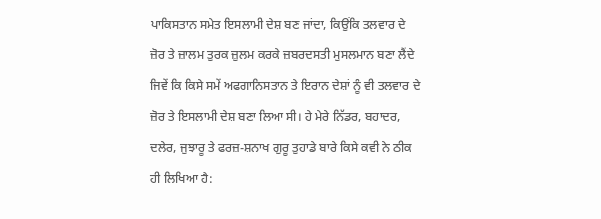ਪਾਕਿਸਤਾਨ ਸਮੇਤ ਇਸਲਾਮੀ ਦੇਸ਼ ਬਣ ਜਾਂਦਾ, ਕਿਉਂਕਿ ਤਲਵਾਰ ਦੇ ਜ਼ੋਰ ਤੇ ਜ਼ਾਲਮ ਤੁਰਕ ਜ਼ੁਲਮ ਕਰਕੇ ਜ਼ਬਰਦਸਤੀ ਮੁਸਲਮਾਨ ਬਣਾ ਲੈਂਦੇ ਜਿਵੇਂ ਕਿ ਕਿਸੇ ਸਮੇਂ ਅਫਗਾਨਿਸਤਾਨ ਤੇ ਇਰਾਨ ਦੇਸ਼ਾਂ ਨੂੰ ਵੀ ਤਲਵਾਰ ਦੇ ਜ਼ੋਰ ਤੇ ਇਸਲਾਮੀ ਦੇਸ਼ ਬਣਾ ਲਿਆ ਸੀ। ਹੇ ਮੇਰੇ ਨਿੱਡਰ, ਬਹਾਦਰ, ਦਲੇਰ, ਜੁਝਾਰੂ ਤੇ ਫਰਜ਼-ਸ਼ਨਾਖ ਗੁਰੂ ਤੁਹਾਡੇ ਬਾਰੇ ਕਿਸੇ ਕਵੀ ਨੇ ਠੀਕ ਹੀ ਲਿਖਿਆ ਹੈ: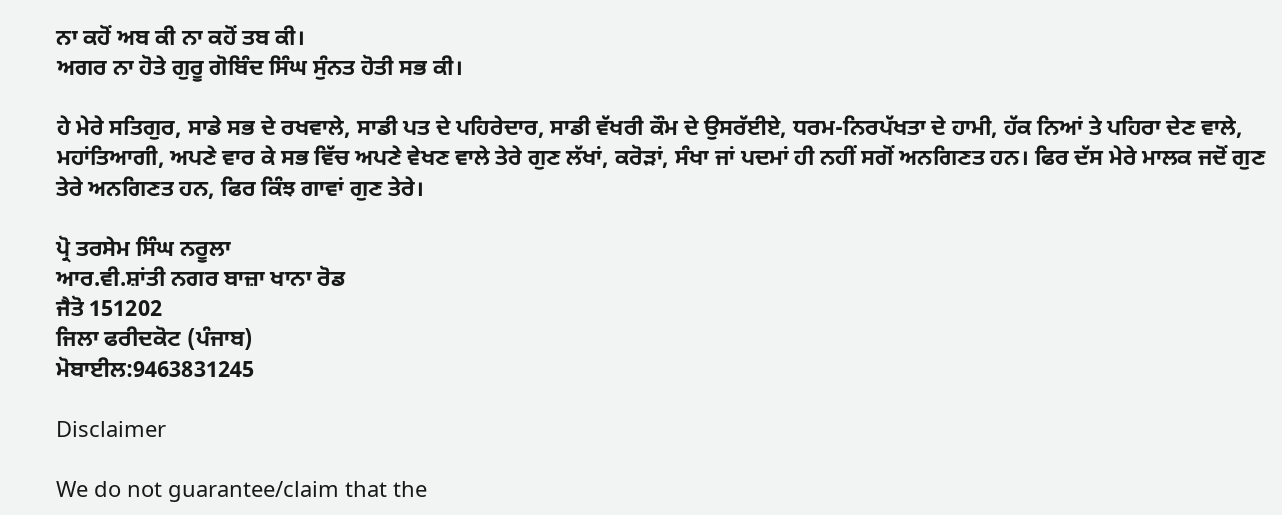ਨਾ ਕਹੋਂ ਅਬ ਕੀ ਨਾ ਕਹੋਂ ਤਬ ਕੀ।
ਅਗਰ ਨਾ ਹੋਤੇ ਗੁਰੂ ਗੋਬਿੰਦ ਸਿੰਘ ਸੁੰਨਤ ਹੋਤੀ ਸਭ ਕੀ।

ਹੇ ਮੇਰੇ ਸਤਿਗੁਰ, ਸਾਡੇ ਸਭ ਦੇ ਰਖਵਾਲੇ, ਸਾਡੀ ਪਤ ਦੇ ਪਹਿਰੇਦਾਰ, ਸਾਡੀ ਵੱਖਰੀ ਕੌਮ ਦੇ ਉਸਰੱਈਏ, ਧਰਮ-ਨਿਰਪੱਖਤਾ ਦੇ ਹਾਮੀ, ਹੱਕ ਨਿਆਂ ਤੇ ਪਹਿਰਾ ਦੇਣ ਵਾਲੇ, ਮਹਾਂਤਿਆਗੀ, ਅਪਣੇ ਵਾਰ ਕੇ ਸਭ ਵਿੱਚ ਅਪਣੇ ਵੇਖਣ ਵਾਲੇ ਤੇਰੇ ਗੁਣ ਲੱਖਾਂ, ਕਰੋੜਾਂ, ਸੰਖਾ ਜਾਂ ਪਦਮਾਂ ਹੀ ਨਹੀਂ ਸਗੋਂ ਅਨਗਿਣਤ ਹਨ। ਫਿਰ ਦੱਸ ਮੇਰੇ ਮਾਲਕ ਜਦੋਂ ਗੁਣ ਤੇਰੇ ਅਨਗਿਣਤ ਹਨ, ਫਿਰ ਕਿੰਝ ਗਾਵਾਂ ਗੁਣ ਤੇਰੇ।

ਪ੍ਰੋ ਤਰਸੇਮ ਸਿੰਘ ਨਰੂਲਾ
ਆਰ.ਵੀ.ਸ਼ਾਂਤੀ ਨਗਰ ਬਾਜ਼ਾ ਖਾਨਾ ਰੋਡ
ਜੈਤੋ 151202
ਜਿਲਾ ਫਰੀਦਕੋਟ (ਪੰਜਾਬ)
ਮੋਬਾਈਲ:9463831245

Disclaimer

We do not guarantee/claim that the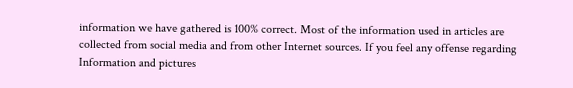information we have gathered is 100% correct. Most of the information used in articles are collected from social media and from other Internet sources. If you feel any offense regarding Information and pictures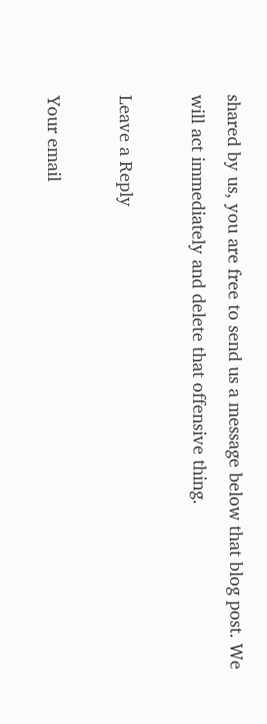shared by us, you are free to send us a message below that blog post. We will act immediately and delete that offensive thing.

Leave a Reply

Your email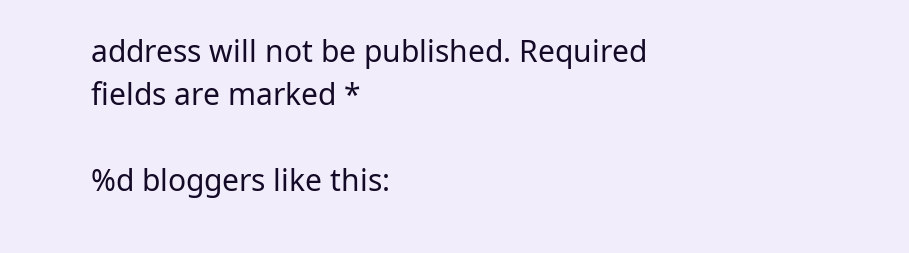address will not be published. Required fields are marked *

%d bloggers like this: